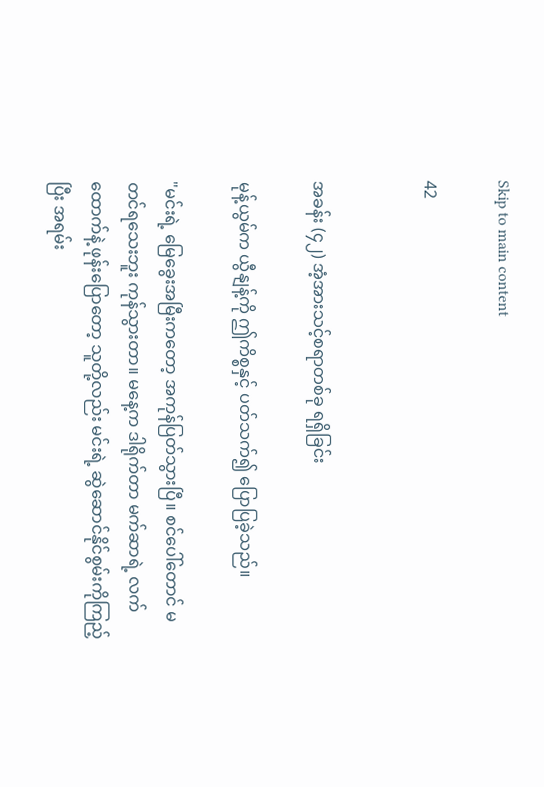Skip to main content

42


အခန်း (၄၂) အံ့အားသင့်စရာတစ်ခု ရရှိခြင်း

မုန့်ယွမ်က ယွီနျန့်ကို ဤကိစ္စနှင့် ပတ်သက်၍ ပြောပြခဲ့သည်။

"မင်းရဲ့ မြေခွေးအမြီးကတော့ အကုန်ပြတ်သွားပြီ။ စင်ပေါ်တောင် မတင်ရသေးဘူး ကုန်သွားတာ။ မနေ့က ဒါရိုက်တာ မက်ဆာရဲ့ လက်ထောက်နဲ့ ဖုန်းပြောတော့ သူတို့လည်း မင်းရဲ့ ဆွဲဆောင်နိုင်စွမ်းကိုကြည့်ပြီး အရမ်း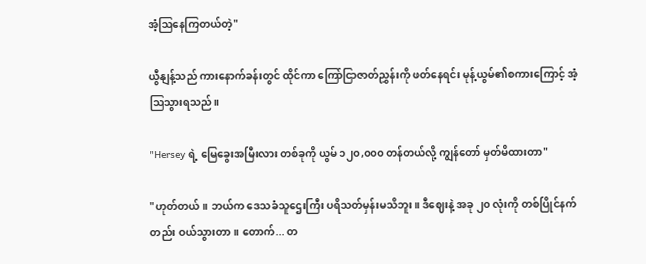အံ့ဩနေကြတယ်တဲ့"

ယွီနျန့်သည် ကားနောက်ခန်းတွင် ထိုင်ကာ ကြော်ငြာဇာတ်ညွှန်းကို ဖတ်နေရင်း မုန့်ယွမ်၏စကားကြောင့် အံ့ဩသွားရသည်။

"Hersey ရဲ့ မြေခွေးအမြီးလား တစ်ခုကို ယွမ် ၁၂၀,၀၀၀ တန်တယ်လို့ ကျွန်တော် မှတ်မိထားတာ"

"ဟုတ်တယ်။ ဘယ်က ဒေသခံသူဌေးကြီး ပရိသတ်မှန်းမသိဘူး။ ဒီဈေးနဲ့ အခု ၂၀ လုံးကို တစ်ပြိုင်နက်တည်း ဝယ်သွားတာ။ တောက်... တ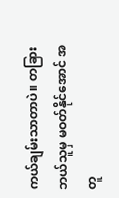ကယ်ချမ်းသာတာပဲ။ တခြားဘယ်သူမှ မဝတ်နိုင်အောင် အတူ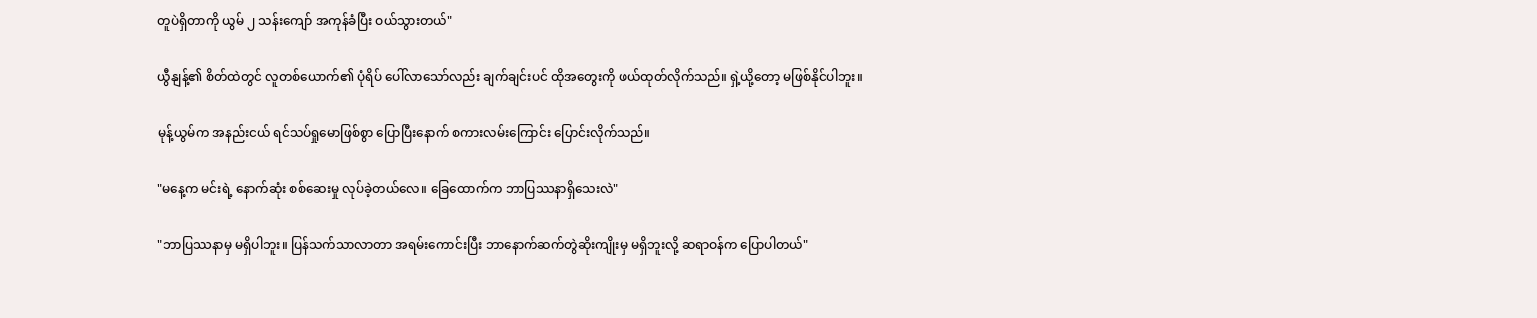တူပဲရှိတာကို ယွမ် ၂ သန်းကျော် အကုန်ခံပြီး ဝယ်သွားတယ်"

ယွီနျန့်၏ စိတ်ထဲတွင် လူတစ်ယောက်၏ ပုံရိပ် ပေါ်လာသော်လည်း ချက်ချင်းပင် ထိုအတွေးကို ဖယ်ထုတ်လိုက်သည်။ ရှဲ့ယို့တော့ မဖြစ်နိုင်ပါဘူး။

မုန့်ယွမ်က အနည်းငယ် ရင်သပ်ရှုမောဖြစ်စွာ ပြောပြီးနောက် စကားလမ်းကြောင်း ပြောင်းလိုက်သည်။

"မနေ့က မင်းရဲ့ နောက်ဆုံး စစ်ဆေးမှု လုပ်ခဲ့တယ်လေ။ ခြေထောက်က ဘာပြဿနာရှိသေးလဲ"

"ဘာပြဿနာမှ မရှိပါဘူး။ ပြန်သက်သာလာတာ အရမ်းကောင်းပြီး ဘာနောက်ဆက်တွဲဆိုးကျိုးမှ မရှိဘူးလို့ ဆရာဝန်က ပြောပါတယ်"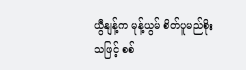ယွီနျန့်က မုန့်ယွမ် စိတ်ပူမည်စိုးသဖြင့် စစ်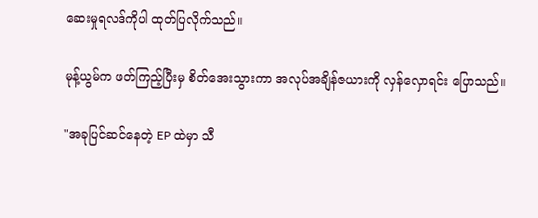ဆေးမှုရလဒ်ကိုပါ ထုတ်ပြလိုက်သည်။

မုန့်ယွမ်က ဖတ်ကြည့်ပြီးမှ စိတ်အေးသွားကာ အလုပ်အချိန်ဇယားကို လှန်လှောရင်း ပြောသည်။

"အခုပြင်ဆင်နေတဲ့ EP ထဲမှာ သီ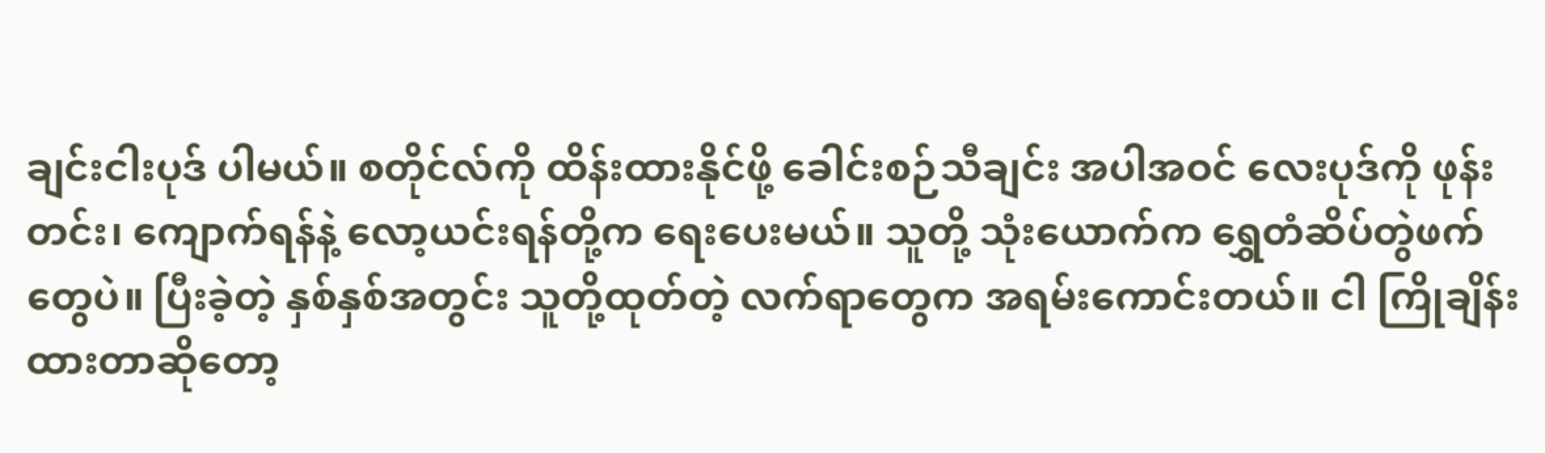ချင်းငါးပုဒ် ပါမယ်။ စတိုင်လ်ကို ထိန်းထားနိုင်ဖို့ ခေါင်းစဉ်သီချင်း အပါအဝင် လေးပုဒ်ကို ဖုန်းတင်း၊ ကျောက်ရန်နဲ့ လော့ယင်းရန်တို့က ရေးပေးမယ်။ သူတို့ သုံးယောက်က ရွှေတံဆိပ်တွဲဖက်တွေပဲ။ ပြီးခဲ့တဲ့ နှစ်နှစ်အတွင်း သူတို့ထုတ်တဲ့ လက်ရာတွေက အရမ်းကောင်းတယ်။ ငါ ကြိုချိန်းထားတာဆိုတော့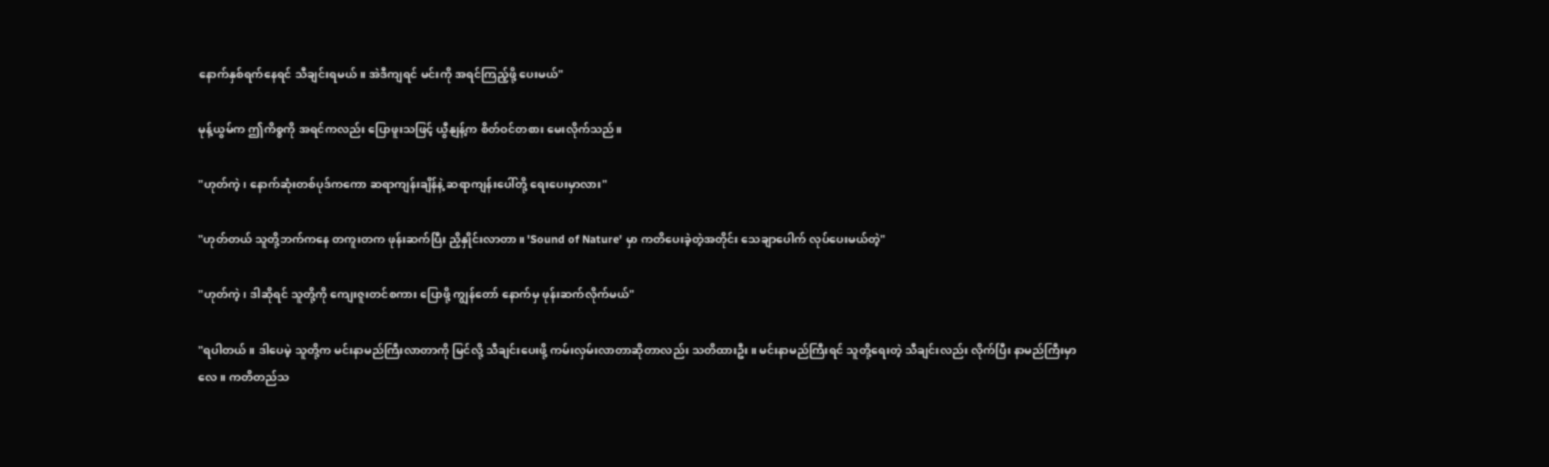နောက်နှစ်ရက်နေရင် သီချင်းရမယ်။ အဲဒီကျရင် မင်းကို အရင်ကြည့်ဖို့ ပေးမယ်"

မုန့်ယွမ်က ဤကိစ္စကို အရင်ကလည်း ပြောဖူးသဖြင့် ယွီနျန့်က စိတ်ဝင်တစား မေးလိုက်သည်။

"ဟုတ်ကဲ့၊ နောက်ဆုံးတစ်ပုဒ်ကကော ဆရာကျန်းချိန်နဲ့ ဆရာကျန်းပေါ်တို့ ရေးပေးမှာလား"

"ဟုတ်တယ် သူတို့ဘက်ကနေ တကူးတက ဖုန်းဆက်ပြီး ညှိနှိုင်းလာတာ။ 'Sound of Nature' မှာ ကတိပေးခဲ့တဲ့အတိုင်း သေချာပေါက် လုပ်ပေးမယ်တဲ့"

"ဟုတ်ကဲ့၊ ဒါဆိုရင် သူတို့ကို ကျေးဇူးတင်စကား ပြောဖို့ ကျွန်တော် နောက်မှ ဖုန်းဆက်လိုက်မယ်"

"ရပါတယ်။ ဒါပေမဲ့ သူတို့က မင်းနာမည်ကြီးလာတာကို မြင်လို့ သီချင်းပေးဖို့ ကမ်းလှမ်းလာတာဆိုတာလည်း သတိထားဦး။ မင်းနာမည်ကြီးရင် သူတို့ရေးတဲ့ သီချင်းလည်း လိုက်ပြီး နာမည်ကြီးမှာလေ။ ကတိတည်သ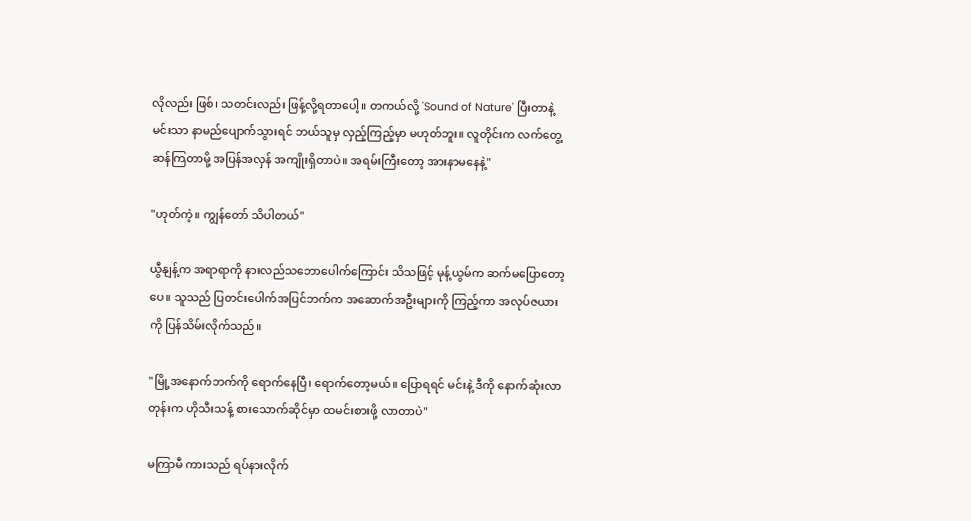လိုလည်း ဖြစ်၊ သတင်းလည်း ဖြန့်လို့ရတာပေါ့။ တကယ်လို့ 'Sound of Nature' ပြီးတာနဲ့ မင်းသာ နာမည်ပျောက်သွားရင် ဘယ်သူမှ လှည့်ကြည့်မှာ မဟုတ်ဘူး။ လူတိုင်းက လက်တွေ့ဆန်ကြတာမို့ အပြန်အလှန် အကျိုးရှိတာပဲ။ အရမ်းကြီးတော့ အားနာမနေနဲ့"

"ဟုတ်ကဲ့။ ကျွန်တော် သိပါတယ်"

ယွီနျန့်က အရာရာကို နားလည်သဘောပေါက်ကြောင်း သိသဖြင့် မုန့်ယွမ်က ဆက်မပြောတော့ပေ။ သူသည် ပြတင်းပေါက်အပြင်ဘက်က အဆောက်အဦးများကို ကြည့်ကာ အလုပ်ဇယားကို ပြန်သိမ်းလိုက်သည်။

"မြို့အနောက်ဘက်ကို ရောက်နေပြီ၊ ရောက်တော့မယ်။ ပြောရရင် မင်းနဲ့ ဒီကို နောက်ဆုံးလာတုန်းက ဟိုသီးသန့် စားသောက်ဆိုင်မှာ ထမင်းစားဖို့ လာတာပဲ"

မကြာမီ ကားသည် ရပ်နားလိုက်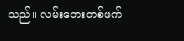သည်။ လမ်းဘေးတစ်ဖက်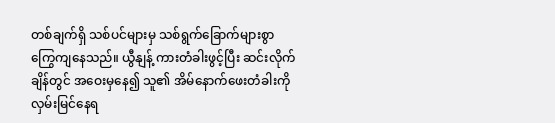တစ်ချက်ရှိ သစ်ပင်များမှ သစ်ရွက်ခြောက်များစွာ ကြွေကျနေသည်။ ယွီနျန့် ကားတံခါးဖွင့်ပြီး ဆင်းလိုက်ချိန်တွင် အဝေးမှနေ၍ သူ၏ အိမ်နောက်ဖေးတံခါးကို လှမ်းမြင်နေရ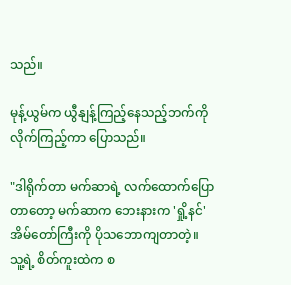သည်။

မုန့်ယွမ်က ယွီနျန့်ကြည့်နေသည့်ဘက်ကို လိုက်ကြည့်ကာ ပြောသည်။

"ဒါရိုက်တာ မက်ဆာရဲ့ လက်ထောက်ပြောတာတော့ မက်ဆာက ဘေးနားက 'ရှို့နင်' အိမ်တော်ကြီးကို ပိုသဘောကျတာတဲ့။ သူ့ရဲ့ စိတ်ကူးထဲက စ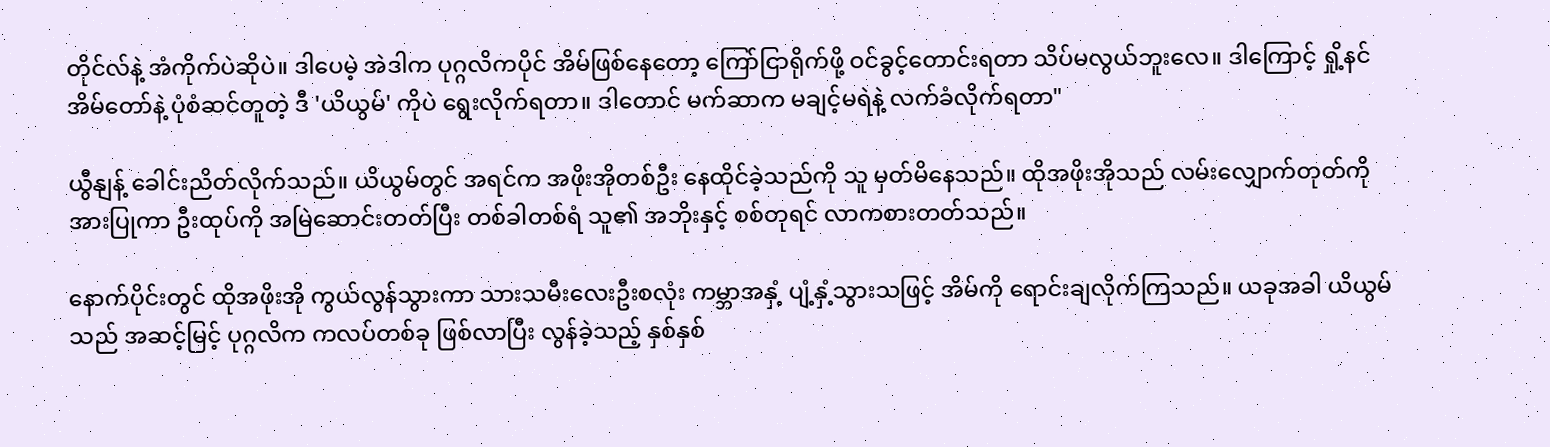တိုင်လ်နဲ့ အံကိုက်ပဲဆိုပဲ။ ဒါပေမဲ့ အဲဒါက ပုဂ္ဂလိကပိုင် အိမ်ဖြစ်နေတော့ ကြော်ငြာရိုက်ဖို့ ဝင်ခွင့်တောင်းရတာ သိပ်မလွယ်ဘူးလေ။ ဒါကြောင့် ရှို့နင်အိမ်တော်နဲ့ ပုံစံဆင်တူတဲ့ ဒီ 'ယိယွမ်' ကိုပဲ ရွေးလိုက်ရတာ။ ဒါတောင် မက်ဆာက မချင့်မရဲနဲ့ လက်ခံလိုက်ရတာ"

ယွီနျန့် ခေါင်းညိတ်လိုက်သည်။ ယိယွမ်တွင် အရင်က အဖိုးအိုတစ်ဦး နေထိုင်ခဲ့သည်ကို သူ မှတ်မိနေသည်။ ထိုအဖိုးအိုသည် လမ်းလျှောက်တုတ်ကို အားပြုကာ ဦးထုပ်ကို အမြဲဆောင်းတတ်ပြီး တစ်ခါတစ်ရံ သူ၏ အဘိုးနှင့် စစ်တုရင် လာကစားတတ်သည်။

နောက်ပိုင်းတွင် ထိုအဖိုးအို ကွယ်လွန်သွားကာ သားသမီးလေးဦးစလုံး ကမ္ဘာအနှံ့ ပျံ့နှံ့သွားသဖြင့် အိမ်ကို ရောင်းချလိုက်ကြသည်။ ယခုအခါ ယိယွမ်သည် အဆင့်မြင့် ပုဂ္ဂလိက ကလပ်တစ်ခု ဖြစ်လာပြီး လွန်ခဲ့သည့် နှစ်နှစ်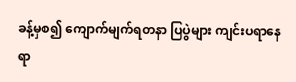ခန့်မှစ၍ ကျောက်မျက်ရတနာ ပြပွဲများ ကျင်းပရာနေရာ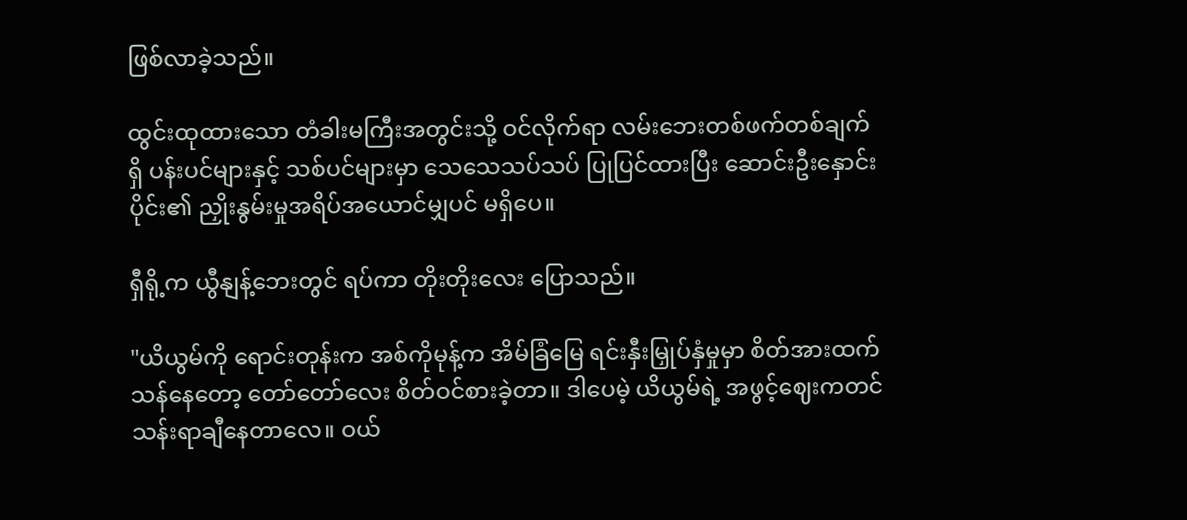ဖြစ်လာခဲ့သည်။

ထွင်းထုထားသော တံခါးမကြီးအတွင်းသို့ ဝင်လိုက်ရာ လမ်းဘေးတစ်ဖက်တစ်ချက်ရှိ ပန်းပင်များနှင့် သစ်ပင်များမှာ သေသေသပ်သပ် ပြုပြင်ထားပြီး ဆောင်းဦးနှောင်းပိုင်း၏ ညှိုးနွမ်းမှုအရိပ်အယောင်မျှပင် မရှိပေ။

ရှီရို့က ယွီနျန့်ဘေးတွင် ရပ်ကာ တိုးတိုးလေး ပြောသည်။

"ယိယွမ်ကို ရောင်းတုန်းက အစ်ကိုမုန့်က အိမ်ခြံမြေ ရင်းနှီးမြှုပ်နှံမှုမှာ စိတ်အားထက်သန်နေတော့ တော်တော်လေး စိတ်ဝင်စားခဲ့တာ။ ဒါပေမဲ့ ယိယွမ်ရဲ့ အဖွင့်ဈေးကတင် သန်းရာချီနေတာလေ။ ဝယ်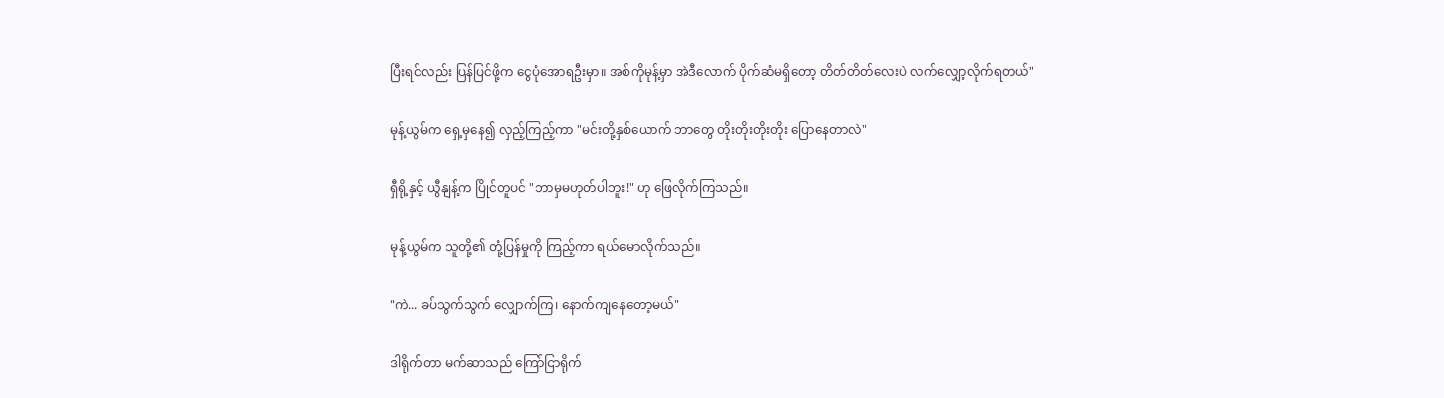ပြီးရင်လည်း ပြန်ပြင်ဖို့က ငွေပုံအောရဦးမှာ။ အစ်ကိုမုန့်မှာ အဲဒီလောက် ပိုက်ဆံမရှိတော့ တိတ်တိတ်လေးပဲ လက်လျှော့လိုက်ရတယ်"

မုန့်ယွမ်က ရှေ့မှနေ၍ လှည့်ကြည့်ကာ "မင်းတို့နှစ်ယောက် ဘာတွေ တိုးတိုးတိုးတိုး ပြောနေတာလဲ"

ရှီရို့နှင့် ယွီနျန့်က ပြိုင်တူပင် "ဘာမှမဟုတ်ပါဘူး!" ဟု ဖြေလိုက်ကြသည်။

မုန့်ယွမ်က သူတို့၏ တုံ့ပြန်မှုကို ကြည့်ကာ ရယ်မောလိုက်သည်။

"ကဲ... ခပ်သွက်သွက် လျှောက်ကြ၊ နောက်ကျနေတော့မယ်"

ဒါရိုက်တာ မက်ဆာသည် ကြော်ငြာရိုက်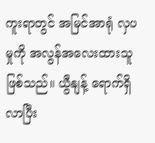ကူးရာတွင် အမြင်အာရုံ လှပမှုကို အလွန်အလေးထားသူ ဖြစ်သည်။ ယွီနျန့် ရောက်ရှိလာပြီး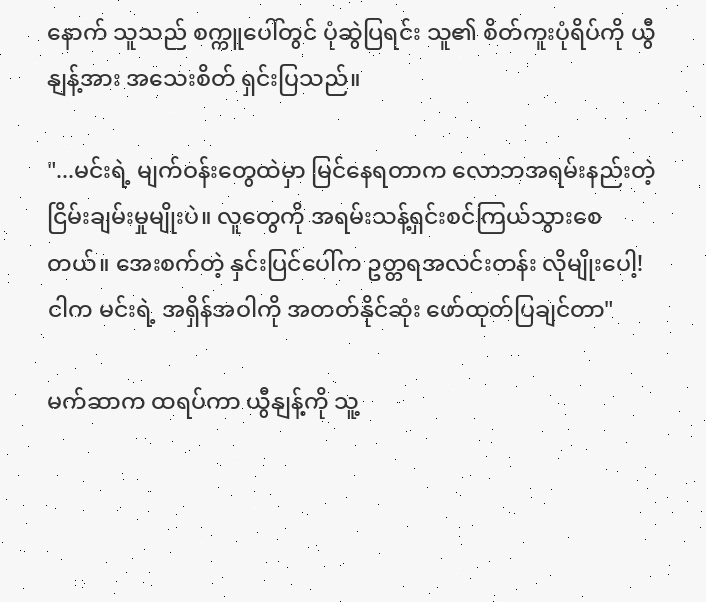နောက် သူသည် စက္ကူပေါ်တွင် ပုံဆွဲပြရင်း သူ၏ စိတ်ကူးပုံရိပ်ကို ယွီနျန့်အား အသေးစိတ် ရှင်းပြသည်။

"...မင်းရဲ့ မျက်ဝန်းတွေထဲမှာ မြင်နေရတာက လောဘအရမ်းနည်းတဲ့ ငြိမ်းချမ်းမှုမျိုးပဲ။ လူတွေကို အရမ်းသန့်ရှင်းစင်ကြယ်သွားစေတယ်။ အေးစက်တဲ့ နှင်းပြင်ပေါ်က ဥတ္တရအလင်းတန်း လိုမျိုးပေါ့! ငါက မင်းရဲ့ အရှိန်အဝါကို အတတ်နိုင်ဆုံး ဖော်ထုတ်ပြချင်တာ"

မက်ဆာက ထရပ်ကာ ယွီနျန့်ကို သူ့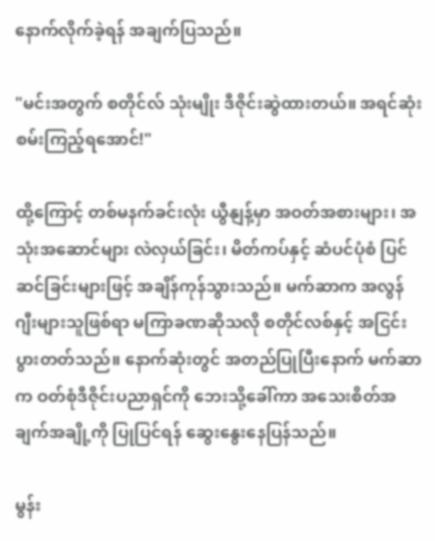နောက်လိုက်ခဲ့ရန် အချက်ပြသည်။

"မင်းအတွက် စတိုင်လ် သုံးမျိုး ဒီဇိုင်းဆွဲထားတယ်။ အရင်ဆုံး စမ်းကြည့်ရအောင်!"

ထို့ကြောင့် တစ်မနက်ခင်းလုံး ယွီနျန့်မှာ အဝတ်အစားများ၊ အသုံးအဆောင်များ လဲလှယ်ခြင်း၊ မိတ်ကပ်နှင့် ဆံပင်ပုံစံ ပြင်ဆင်ခြင်းများဖြင့် အချိန်ကုန်သွားသည်။ မက်ဆာက အလွန် ဂျီးများသူဖြစ်ရာ မကြာခဏဆိုသလို စတိုင်လစ်နှင့် အငြင်းပွားတတ်သည်။ နောက်ဆုံးတွင် အတည်ပြုပြီးနောက် မက်ဆာက ဝတ်စုံဒီဇိုင်းပညာရှင်ကို ဘေးသို့ခေါ်ကာ အသေးစိတ်အချက်အချို့ကို ပြုပြင်ရန် ဆွေးနွေးနေပြန်သည်။

မွန်း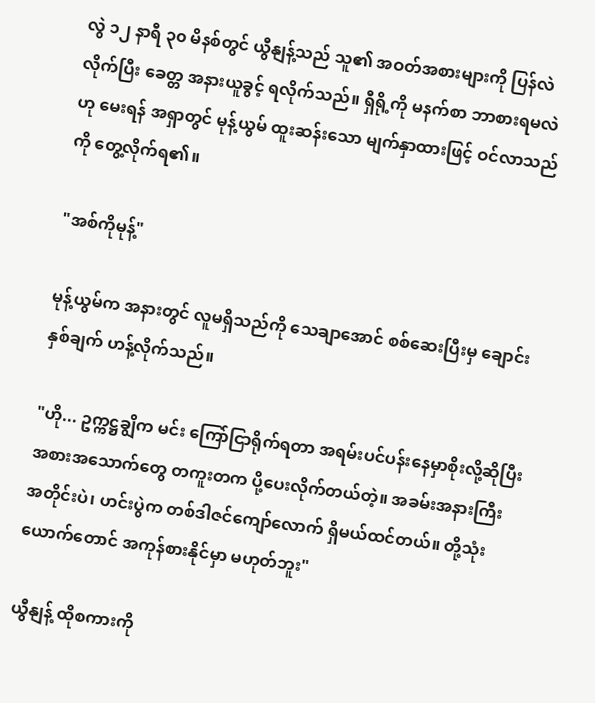လွဲ ၁၂ နာရီ ၃၀ မိနစ်တွင် ယွီနျန့်သည် သူ၏ အဝတ်အစားများကို ပြန်လဲလိုက်ပြီး ခေတ္တ အနားယူခွင့် ရလိုက်သည်။ ရှီရို့ကို မနက်စာ ဘာစားရမလဲဟု မေးရန် အရှာတွင် မုန့်ယွမ် ထူးဆန်းသော မျက်နှာထားဖြင့် ဝင်လာသည်ကို တွေ့လိုက်ရ၏။

"အစ်ကိုမုန့်"

မုန့်ယွမ်က အနားတွင် လူမရှိသည်ကို သေချာအောင် စစ်ဆေးပြီးမှ ချောင်းနှစ်ချက် ဟန့်လိုက်သည်။

"ဟို... ဥက္ကဋ္ဌချွိက မင်း ကြော်ငြာရိုက်ရတာ အရမ်းပင်ပန်းနေမှာစိုးလို့ဆိုပြီး အစားအသောက်တွေ တကူးတက ပို့ပေးလိုက်တယ်တဲ့။ အခမ်းအနားကြီးအတိုင်းပဲ၊ ဟင်းပွဲက တစ်ဒါဇင်ကျော်လောက် ရှိမယ်ထင်တယ်။ တို့သုံးယောက်တောင် အကုန်စားနိုင်မှာ မဟုတ်ဘူး"

ယွီနျန့် ထိုစကားကို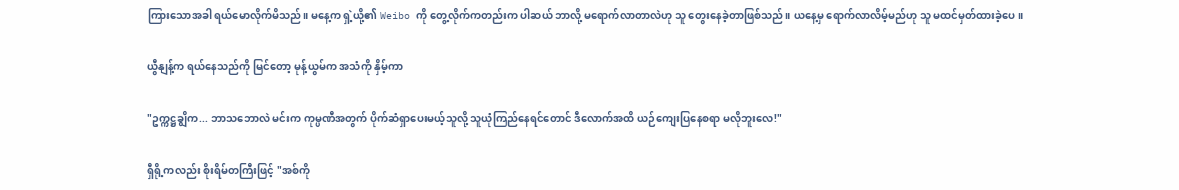ကြားသောအခါ ရယ်မောလိုက်မိသည်။ မနေ့က ရှဲ့ယို့၏ Weibo ကို တွေ့လိုက်ကတည်းက ပါဆယ် ဘာလို့ မရောက်လာတာလဲဟု သူ တွေးနေခဲ့တာဖြစ်သည်။ ယနေ့မှ ရောက်လာလိမ့်မည်ဟု သူ မထင်မှတ်ထားခဲ့ပေ။

ယွီနျန့်က ရယ်နေသည်ကို မြင်တော့ မုန့်ယွမ်က အသံကို နှိမ့်ကာ

"ဥက္ကဋ္ဌချွိက... ဘာသဘောလဲ မင်းက ကုမ္ပဏီအတွက် ပိုက်ဆံရှာပေးမယ့်သူလို့ သူယုံကြည်နေရင်တောင် ဒီလောက်အထိ ယဉ်ကျေးပြနေစရာ မလိုဘူးလေ!"

ရှီရို့ကလည်း စိုးရိမ်တကြီးဖြင့် "အစ်ကို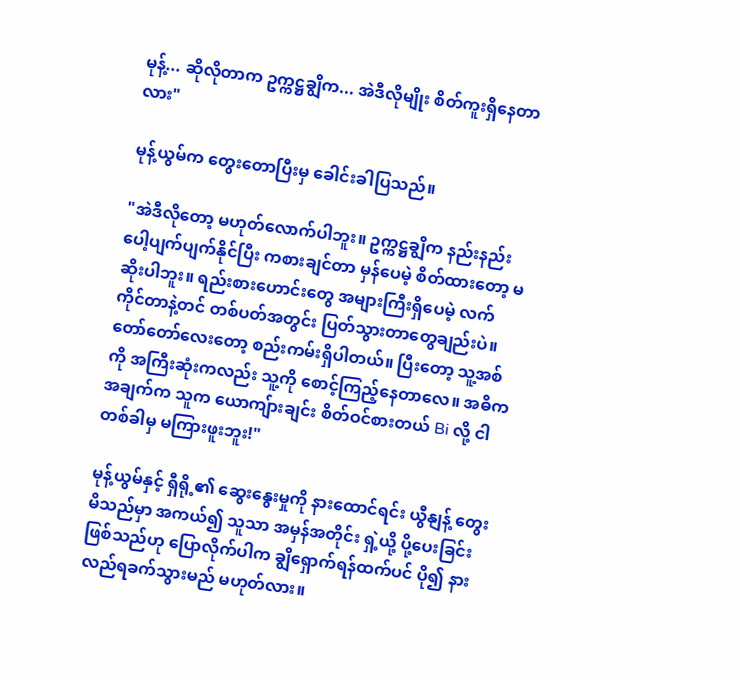မုန့်... ဆိုလိုတာက ဥက္ကဋ္ဌချွိက... အဲဒီလိုမျိုး စိတ်ကူးရှိနေတာလား"

မုန့်ယွမ်က တွေးတောပြီးမှ ခေါင်းခါပြသည်။

"အဲဒီလိုတော့ မဟုတ်လောက်ပါဘူး။ ဥက္ကဋ္ဌချွိက နည်းနည်း ပေါ့ပျက်ပျက်နိုင်ပြီး ကစားချင်တာ မှန်ပေမဲ့ စိတ်ထားတော့ မဆိုးပါဘူး။ ရည်းစားဟောင်းတွေ အများကြီးရှိပေမဲ့ လက်ကိုင်တာနဲ့တင် တစ်ပတ်အတွင်း ပြတ်သွားတာတွေချည်းပဲ။ တော်တော်လေးတော့ စည်းကမ်းရှိပါတယ်။ ပြီးတော့ သူ့အစ်ကို အကြီးဆုံးကလည်း သူ့ကို စောင့်ကြည့်နေတာလေ။ အဓိကအချက်က သူက ယောကျ်ားချင်း စိတ်ဝင်စားတယ် Bi လို့ ငါ တစ်ခါမှ မကြားဖူးဘူး!"

မုန့်ယွမ်နှင့် ရှီရို့၏ ဆွေးနွေးမှုကို နားထောင်ရင်း ယွီနျန့် တွေးမိသည်မှာ အကယ်၍ သူသာ အမှန်အတိုင်း ရှဲ့ယို့ ပို့ပေးခြင်းဖြစ်သည်ဟု ပြောလိုက်ပါက ချွိရှောက်ရန်ထက်ပင် ပို၍ နားလည်ရခက်သွားမည် မဟုတ်လား။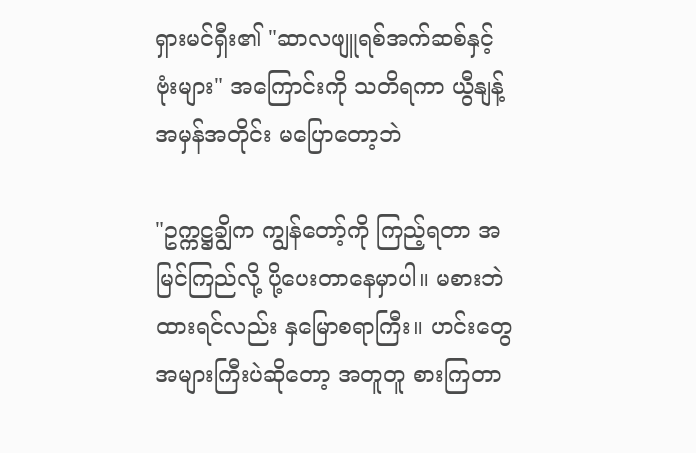ရှားမင်ရှီး၏ "ဆာလဖျူရစ်အက်ဆစ်နှင့် ဗုံးများ" အကြောင်းကို သတိရကာ ယွီနျန့် အမှန်အတိုင်း မပြောတော့ဘဲ

"ဥက္ကဋ္ဌချွိက ကျွန်တော့်ကို ကြည့်ရတာ အမြင်ကြည်လို့ ပို့ပေးတာနေမှာပါ။ မစားဘဲထားရင်လည်း နှမြောစရာကြီး။ ဟင်းတွေ အများကြီးပဲဆိုတော့ အတူတူ စားကြတာ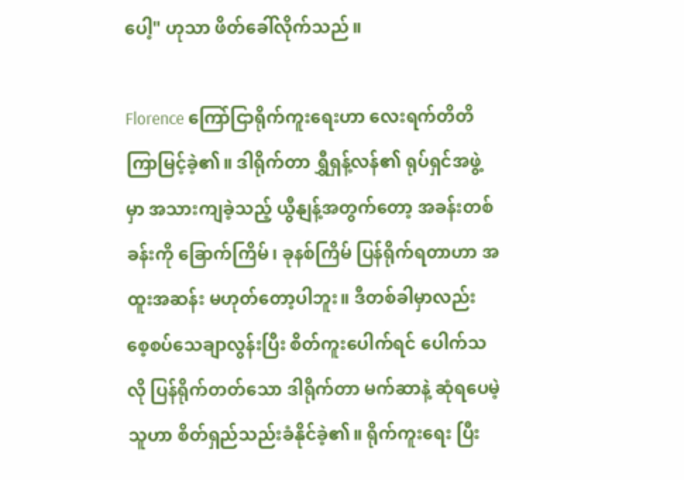ပေါ့" ဟုသာ ဖိတ်ခေါ်လိုက်သည်။

Florence ကြော်ငြာရိုက်ကူးရေးဟာ လေးရက်တိတိ ကြာမြင့်ခဲ့၏။ ဒါရိုက်တာ ရွှီရှန့်လန်၏ ရုပ်ရှင်အဖွဲ့မှာ အသားကျခဲ့သည့် ယွီနျန့်အတွက်တော့ အခန်းတစ်ခန်းကို ခြောက်ကြိမ်၊ ခုနစ်ကြိမ် ပြန်ရိုက်ရတာဟာ အထူးအဆန်း မဟုတ်တော့ပါဘူး။ ဒီတစ်ခါမှာလည်း စေ့စပ်သေချာလွန်းပြီး စိတ်ကူးပေါက်ရင် ပေါက်သလို ပြန်ရိုက်တတ်သော ဒါရိုက်တာ မက်ဆာနဲ့ ဆုံရပေမဲ့ သူဟာ စိတ်ရှည်သည်းခံနိုင်ခဲ့၏။ ရိုက်ကူးရေး ပြီး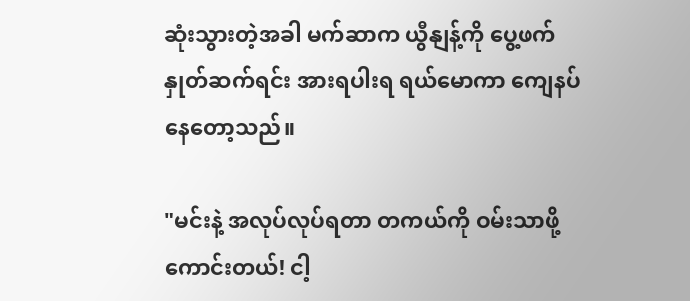ဆုံးသွားတဲ့အခါ မက်ဆာက ယွီနျန့်ကို ပွေ့ဖက်နှုတ်ဆက်ရင်း အားရပါးရ ရယ်မောကာ ကျေနပ်နေတော့သည်။

"မင်းနဲ့ အလုပ်လုပ်ရတာ တကယ်ကို ဝမ်းသာဖို့ကောင်းတယ်! ငါ့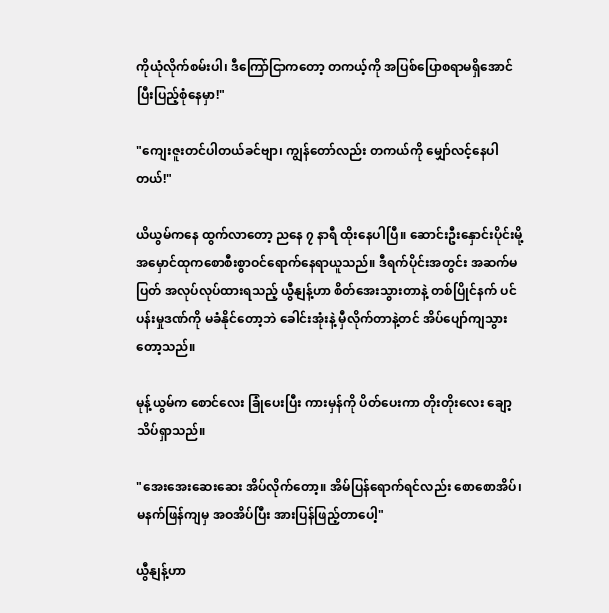ကိုယုံလိုက်စမ်းပါ၊ ဒီကြော်ငြာကတော့ တကယ့်ကို အပြစ်ပြောစရာမရှိအောင် ပြီးပြည့်စုံနေမှာ!"

"ကျေးဇူးတင်ပါတယ်ခင်ဗျာ၊ ကျွန်တော်လည်း တကယ်ကို မျှော်လင့်နေပါတယ်!"

ယိယွမ်ကနေ ထွက်လာတော့ ညနေ ၇ နာရီ ထိုးနေပါပြီ။ ဆောင်းဦးနှောင်းပိုင်းမို့ အမှောင်ထုကစောစီးစွာဝင်ရောက်နေရာယူသည်။ ဒီရက်ပိုင်းအတွင်း အဆက်မပြတ် အလုပ်လုပ်ထားရသည့် ယွီနျန့်ဟာ စိတ်အေးသွားတာနဲ့ တစ်ပြိုင်နက် ပင်ပန်းမှုဒဏ်ကို မခံနိုင်တော့ဘဲ ခေါင်းအုံးနဲ့ မှီလိုက်တာနဲ့တင် အိပ်ပျော်ကျသွားတော့သည်။

မုန့်ယွမ်က စောင်လေး ခြုံပေးပြီး ကားမှန်ကို ပိတ်ပေးကာ တိုးတိုးလေး ချော့သိပ်ရှာသည်။

"အေးအေးဆေးဆေး အိပ်လိုက်တော့။ အိမ်ပြန်ရောက်ရင်လည်း စောစောအိပ်၊ မနက်ဖြန်ကျမှ အဝအိပ်ပြီး အားပြန်ဖြည့်တာပေါ့"

ယွီနျန့်ဟာ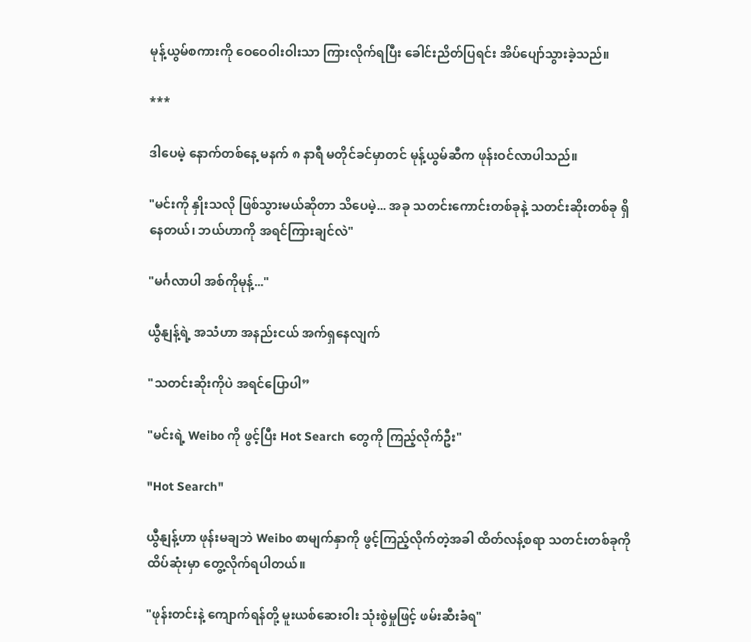မုန့်ယွမ်စကားကို ဝေဝေဝါးဝါးသာ ကြားလိုက်ရပြီး ခေါင်းညိတ်ပြရင်း အိပ်ပျော်သွားခဲ့သည်။

***

ဒါပေမဲ့ နောက်တစ်နေ့ မနက် ၈ နာရီ မတိုင်ခင်မှာတင် မုန့်ယွမ်ဆီက ဖုန်းဝင်လာပါသည်။

"မင်းကို နှိုးသလို ဖြစ်သွားမယ်ဆိုတာ သိပေမဲ့... အခု သတင်းကောင်းတစ်ခုနဲ့ သတင်းဆိုးတစ်ခု ရှိနေတယ်၊ ဘယ်ဟာကို အရင်ကြားချင်လဲ"

"မင်္ဂလာပါ အစ်ကိုမုန့်..."

ယွီနျန့်ရဲ့ အသံဟာ အနည်းငယ် အက်ရှနေလျက်

"သတင်းဆိုးကိုပဲ အရင်ပြောပါ”

"မင်းရဲ့ Weibo ကို ဖွင့်ပြီး Hot Search တွေကို ကြည့်လိုက်ဦး"

"Hot Search"

ယွီနျန့်ဟာ ဖုန်းမချဘဲ Weibo စာမျက်နှာကို ဖွင့်ကြည့်လိုက်တဲ့အခါ ထိတ်လန့်စရာ သတင်းတစ်ခုကို ထိပ်ဆုံးမှာ တွေ့လိုက်ရပါတယ်။

"ဖုန်းတင်းနဲ့ ကျောက်ရန်တို့ မူးယစ်ဆေးဝါး သုံးစွဲမှုဖြင့် ဖမ်းဆီးခံရ"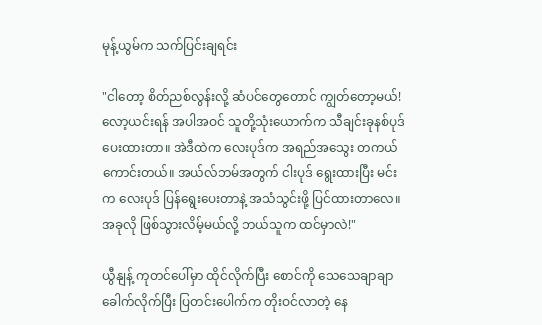မုန့်ယွမ်က သက်ပြင်းချရင်း

"ငါတော့ စိတ်ညစ်လွန်းလို့ ဆံပင်တွေတောင် ကျွတ်တော့မယ်! လော့ယင်းရန် အပါအဝင် သူတို့သုံးယောက်က သီချင်းခုနစ်ပုဒ် ပေးထားတာ။ အဲဒီထဲက လေးပုဒ်က အရည်အသွေး တကယ်ကောင်းတယ်။ အယ်လ်ဘမ်အတွက် ငါးပုဒ် ရွေးထားပြီး မင်းက လေးပုဒ် ပြန်ရွေးပေးတာနဲ့ အသံသွင်းဖို့ ပြင်ထားတာလေ။ အခုလို ဖြစ်သွားလိမ့်မယ်လို့ ဘယ်သူက ထင်မှာလဲ!"

ယွီနျန့် ကုတင်ပေါ်မှာ ထိုင်လိုက်ပြီး စောင်ကို သေသေချာချာ ခေါက်လိုက်ပြီး ပြတင်းပေါက်က တိုးဝင်လာတဲ့ နေ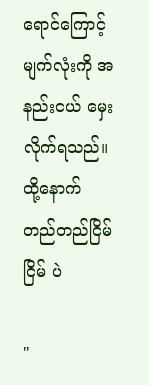ရောင်ကြောင့် မျက်လုံးကို အနည်းငယ် မှေးလိုက်ရသည်။ ထို့နောက် တည်တည်ငြိမ်ငြိမ် ပဲ

"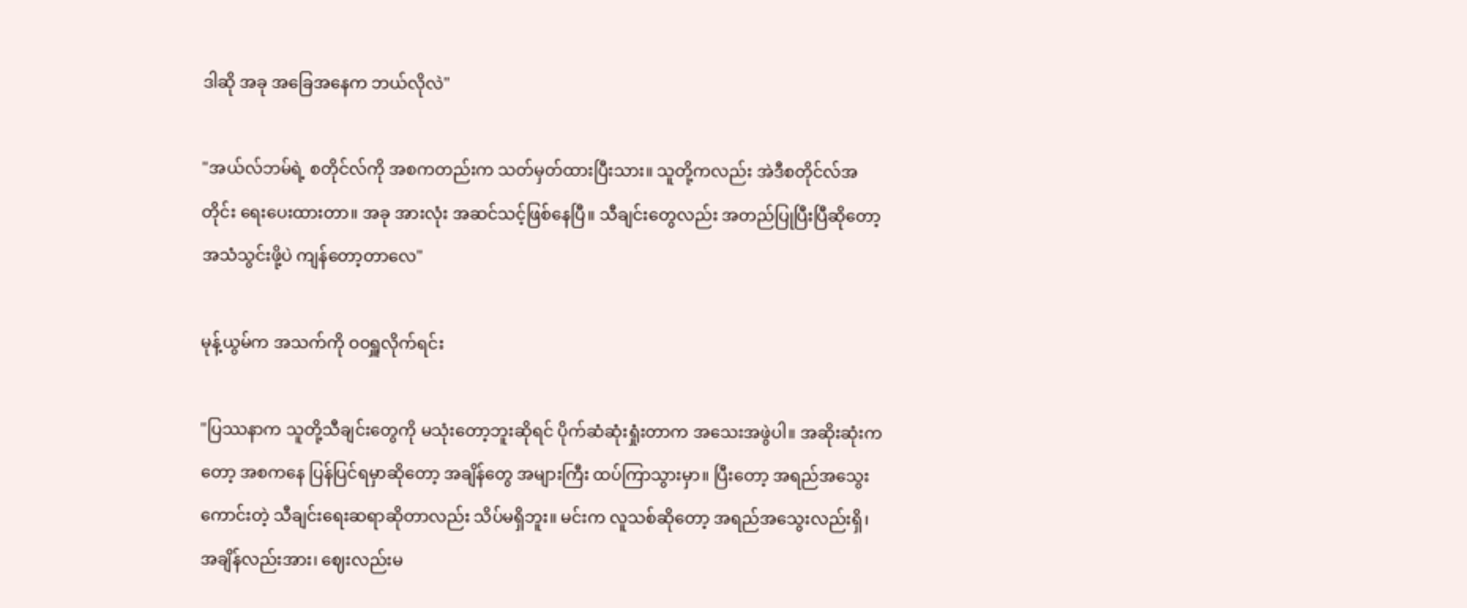ဒါဆို အခု အခြေအနေက ဘယ်လိုလဲ"

"အယ်လ်ဘမ်ရဲ့ စတိုင်လ်ကို အစကတည်းက သတ်မှတ်ထားပြီးသား။ သူတို့ကလည်း အဲဒီစတိုင်လ်အတိုင်း ရေးပေးထားတာ။ အခု အားလုံး အဆင်သင့်ဖြစ်နေပြီ။ သီချင်းတွေလည်း အတည်ပြုပြီးပြီဆိုတော့ အသံသွင်းဖို့ပဲ ကျန်တော့တာလေ"

မုန့်ယွမ်က အသက်ကို ဝဝရှူလိုက်ရင်း

"ပြဿနာက သူတို့သီချင်းတွေကို မသုံးတော့ဘူးဆိုရင် ပိုက်ဆံဆုံးရှုံးတာက အသေးအဖွဲပါ။ အဆိုးဆုံးကတော့ အစကနေ ပြန်ပြင်ရမှာဆိုတော့ အချိန်တွေ အများကြီး ထပ်ကြာသွားမှာ။ ပြီးတော့ အရည်အသွေးကောင်းတဲ့ သီချင်းရေးဆရာဆိုတာလည်း သိပ်မရှိဘူး။ မင်းက လူသစ်ဆိုတော့ အရည်အသွေးလည်းရှိ၊ အချိန်လည်းအား၊ ဈေးလည်းမ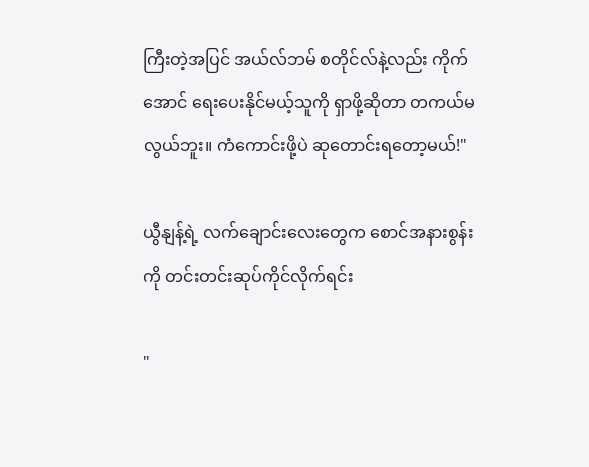ကြီးတဲ့အပြင် အယ်လ်ဘမ် စတိုင်လ်နဲ့လည်း ကိုက်အောင် ရေးပေးနိုင်မယ့်သူကို ရှာဖို့ဆိုတာ တကယ်မလွယ်ဘူး။ ကံကောင်းဖို့ပဲ ဆုတောင်းရတော့မယ်!"

ယွီနျန့်ရဲ့ လက်ချောင်းလေးတွေက စောင်အနားစွန်းကို တင်းတင်းဆုပ်ကိုင်လိုက်ရင်း

"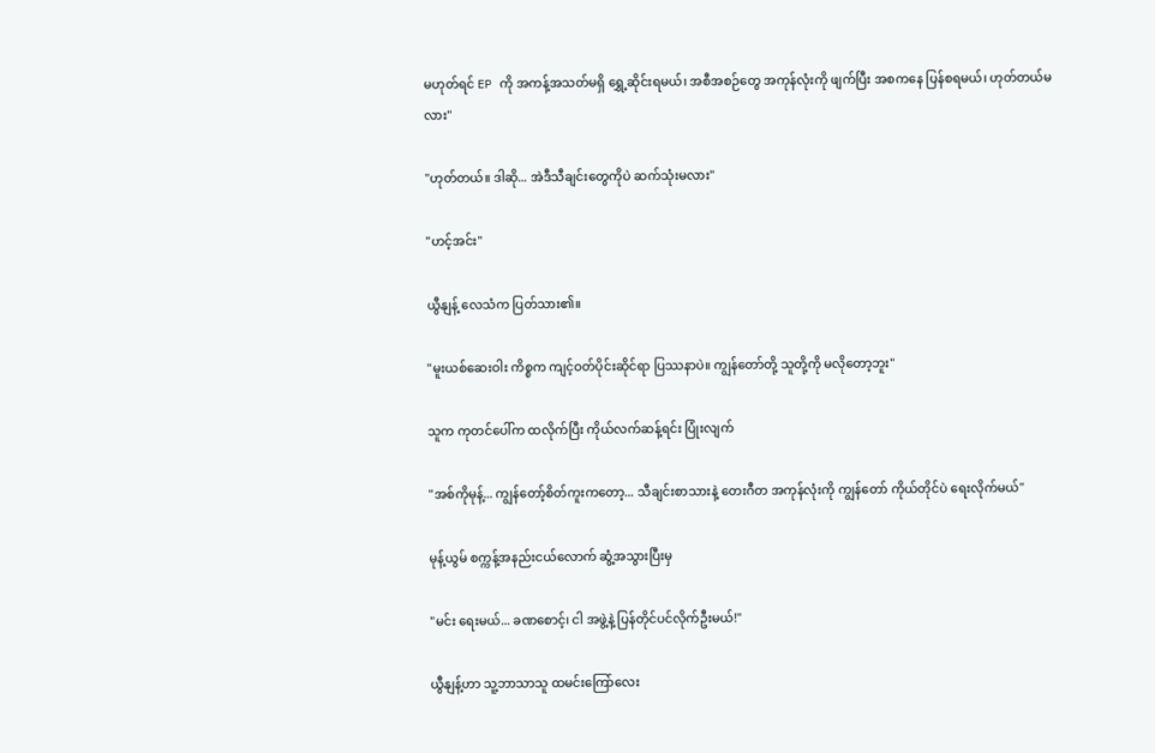မဟုတ်ရင် EP ကို အကန့်အသတ်မရှိ ရွှေ့ဆိုင်းရမယ်၊ အစီအစဉ်တွေ အကုန်လုံးကို ဖျက်ပြီး အစကနေ ပြန်စရမယ်၊ ဟုတ်တယ်မလား"

"ဟုတ်တယ်။ ဒါဆို... အဲဒီသီချင်းတွေကိုပဲ ဆက်သုံးမလား"

"ဟင့်အင်း"

ယွီနျန့် လေသံက ပြတ်သား၏။

"မူးယစ်ဆေးဝါး ကိစ္စက ကျင့်ဝတ်ပိုင်းဆိုင်ရာ ပြဿနာပဲ။ ကျွန်တော်တို့ သူတို့ကို မလိုတော့ဘူး"

သူက ကုတင်ပေါ်က ထလိုက်ပြီး ကိုယ်လက်ဆန့်ရင်း ပြုံးလျက်

"အစ်ကိုမုန့်... ကျွန်တော့်စိတ်ကူးကတော့... သီချင်းစာသားနဲ့ တေးဂီတ အကုန်လုံးကို ကျွန်တော် ကိုယ်တိုင်ပဲ ရေးလိုက်မယ်"

မုန့်ယွမ် စက္ကန့်အနည်းငယ်လောက် ဆွံ့အသွားပြီးမှ

"မင်း ရေးမယ်... ခဏစောင့်၊ ငါ အဖွဲ့နဲ့ ပြန်တိုင်ပင်လိုက်ဦးမယ်!"

ယွီနျန့်ဟာ သူ့ဘာသာသူ ထမင်းကြော်လေး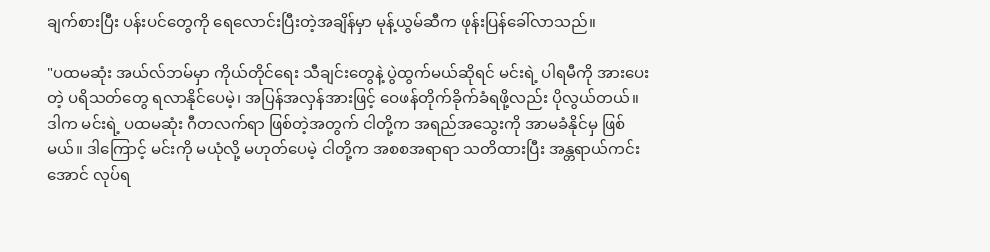ချက်စားပြီး ပန်းပင်တွေကို ရေလောင်းပြီးတဲ့အချိန်မှာ မုန့်ယွမ်ဆီက ဖုန်းပြန်ခေါ်လာသည်။

"ပထမဆုံး အယ်လ်ဘမ်မှာ ကိုယ်တိုင်ရေး သီချင်းတွေနဲ့ ပွဲထွက်မယ်ဆိုရင် မင်းရဲ့ ပါရမီကို အားပေးတဲ့ ပရိသတ်တွေ ရလာနိုင်ပေမဲ့၊ အပြန်အလှန်အားဖြင့် ဝေဖန်တိုက်ခိုက်ခံရဖို့လည်း ပိုလွယ်တယ်။ ဒါက မင်းရဲ့ ပထမဆုံး ဂီတလက်ရာ ဖြစ်တဲ့အတွက် ငါတို့က အရည်အသွေးကို အာမခံနိုင်မှ ဖြစ်မယ်။ ဒါကြောင့် မင်းကို မယုံလို့ မဟုတ်ပေမဲ့ ငါတို့က အစစအရာရာ သတိထားပြီး အန္တရာယ်ကင်းအောင် လုပ်ရ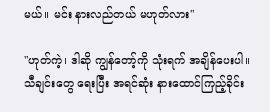မယ်။ မင်း နားလည်တယ် မဟုတ်လား"

"ဟုတ်ကဲ့၊ ဒါဆို ကျွန်တော့်ကို သုံးရက် အချိန်ပေးပါ။ သီချင်းတွေ ရေးပြီး အရင်ဆုံး နားထောင်ကြည့်ခိုင်း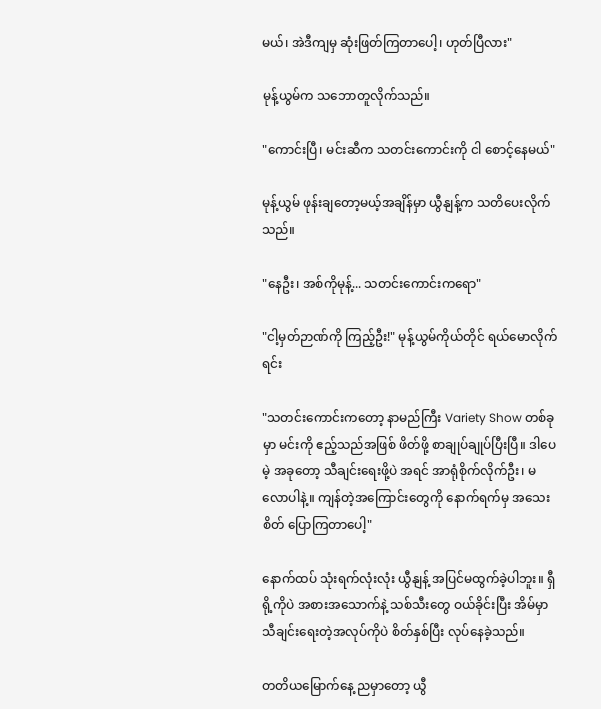မယ်၊ အဲဒီကျမှ ဆုံးဖြတ်ကြတာပေါ့၊ ဟုတ်ပြီလား"

မုန့်ယွမ်က သဘောတူလိုက်သည်။

"ကောင်းပြီ၊ မင်းဆီက သတင်းကောင်းကို ငါ စောင့်နေမယ်"

မုန့်ယွမ် ဖုန်းချတော့မယ့်အချိန်မှာ ယွီနျန့်က သတိပေးလိုက်သည်။

"နေဦး၊ အစ်ကိုမုန့်... သတင်းကောင်းကရော"

"ငါ့မှတ်ဉာဏ်ကို ကြည့်ဦး!" မုန့်ယွမ်ကိုယ်တိုင် ရယ်မောလိုက်ရင်း

"သတင်းကောင်းကတော့ နာမည်ကြီး Variety Show တစ်ခုမှာ မင်းကို ဧည့်သည်အဖြစ် ဖိတ်ဖို့ စာချုပ်ချုပ်ပြီးပြီ။ ဒါပေမဲ့ အခုတော့ သီချင်းရေးဖို့ပဲ အရင် အာရုံစိုက်လိုက်ဦး၊ မလောပါနဲ့။ ကျန်တဲ့အကြောင်းတွေကို နောက်ရက်မှ အသေးစိတ် ပြောကြတာပေါ့"

နောက်ထပ် သုံးရက်လုံးလုံး ယွီနျန့် အပြင်မထွက်ခဲ့ပါဘူး။ ရှီရို့ကိုပဲ အစားအသောက်နဲ့ သစ်သီးတွေ ဝယ်ခိုင်းပြီး အိမ်မှာ သီချင်းရေးတဲ့အလုပ်ကိုပဲ စိတ်နှစ်ပြီး လုပ်နေခဲ့သည်။

တတိယမြောက်နေ့ ညမှာတော့ ယွီ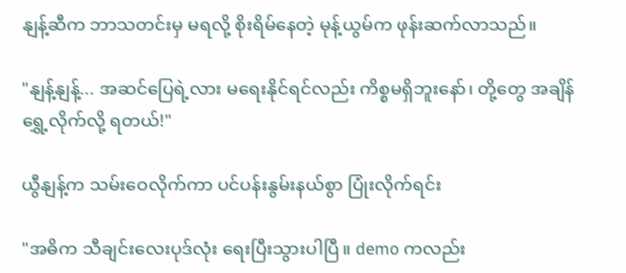နျန့်ဆီက ဘာသတင်းမှ မရလို့ စိုးရိမ်နေတဲ့ မုန့်ယွမ်က ဖုန်းဆက်လာသည်။

"နျန့်နျန့်... အဆင်ပြေရဲ့လား မရေးနိုင်ရင်လည်း ကိစ္စမရှိဘူးနော်၊ တို့တွေ အချိန်ရွှေ့လိုက်လို့ ရတယ်!"

ယွီနျန့်က သမ်းဝေလိုက်ကာ ပင်ပန်းနွမ်းနယ်စွာ ပြုံးလိုက်ရင်း

"အဓိက သီချင်းလေးပုဒ်လုံး ရေးပြီးသွားပါပြီ။ demo ကလည်း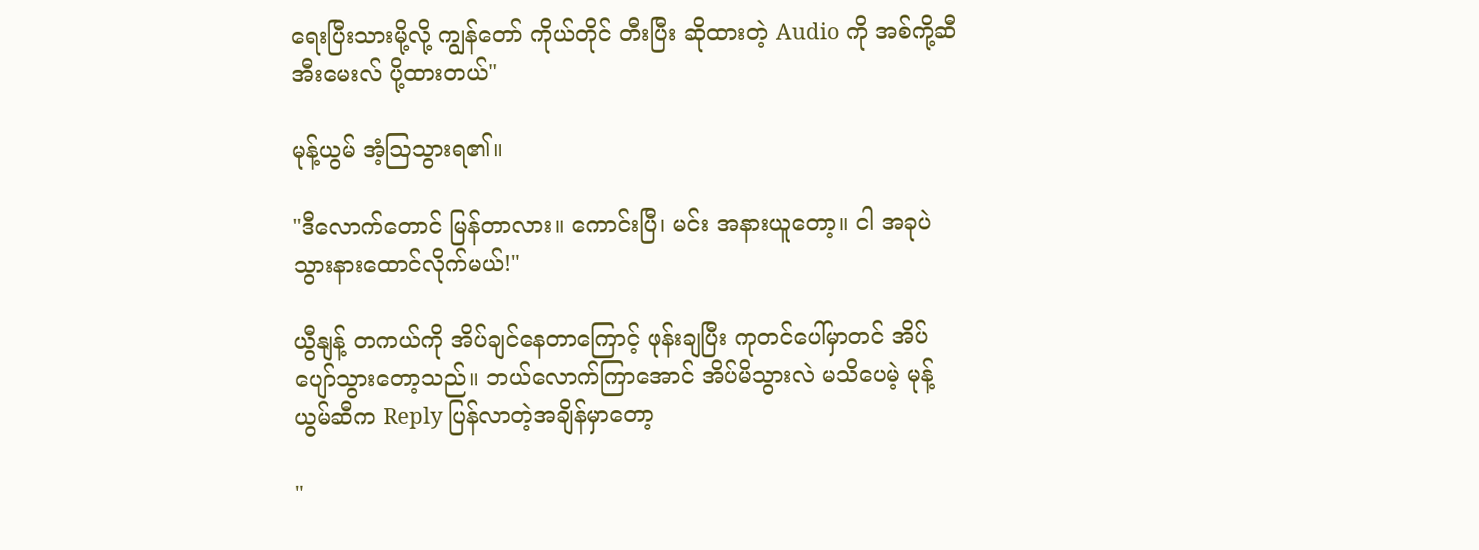ရေးပြီးသားမို့လို့ ကျွန်တော် ကိုယ်တိုင် တီးပြီး ဆိုထားတဲ့ Audio ကို အစ်ကို့ဆီ အီးမေးလ် ပို့ထားတယ်"

မုန့်ယွမ် အံ့ဩသွားရ၏။

"ဒီလောက်တောင် မြန်တာလား။ ကောင်းပြီ၊ မင်း အနားယူတော့။ ငါ အခုပဲ သွားနားထောင်လိုက်မယ်!"

ယွီနျန့် တကယ်ကို အိပ်ချင်နေတာကြောင့် ဖုန်းချပြီး ကုတင်ပေါ်မှာတင် အိပ်ပျော်သွားတော့သည်။ ဘယ်လောက်ကြာအောင် အိပ်မိသွားလဲ မသိပေမဲ့ မုန့်ယွမ်ဆီက Reply ပြန်လာတဲ့အချိန်မှာတော့

"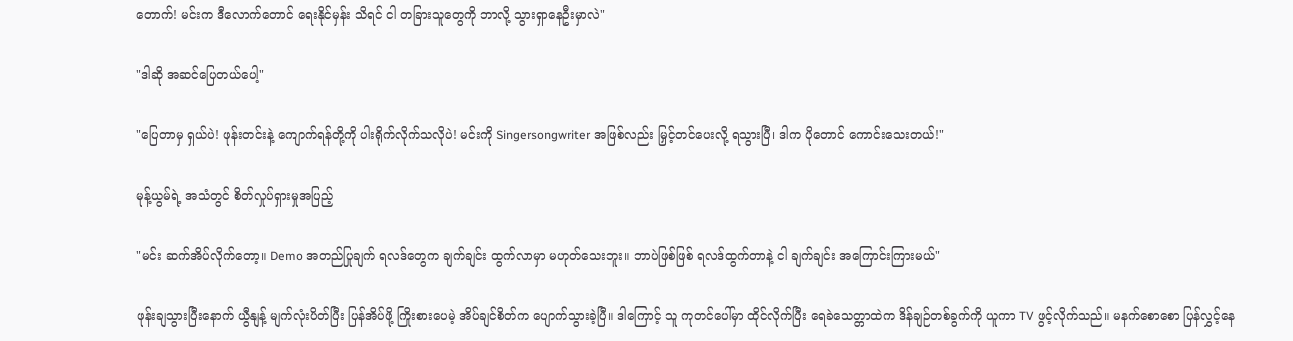တောက်! မင်းက ဒီလောက်တောင် ရေးနိုင်မှန်း သိရင် ငါ တခြားသူတွေကို ဘာလို့ သွားရှာနေဦးမှာလဲ"

"ဒါဆို အဆင်ပြေတယ်ပေါ့"

"ပြေတာမှ ရှယ်ပဲ! ဖုန်းတင်းနဲ့ ကျောက်ရန်တို့ကို ပါးရိုက်လိုက်သလိုပဲ! မင်းကို Singersongwriter အဖြစ်လည်း မြှင့်တင်ပေးလို့ ရသွားပြီ၊ ဒါက ပိုတောင် ကောင်းသေးတယ်!"

မုန့်ယွမ်ရဲ့ အသံတွင် စိတ်လှုပ်ရှားမှုအပြည့်

"မင်း ဆက်အိပ်လိုက်တော့။ Demo အတည်ပြုချက် ရလဒ်တွေက ချက်ချင်း ထွက်လာမှာ မဟုတ်သေးဘူး။ ဘာပဲဖြစ်ဖြစ် ရလဒ်ထွက်တာနဲ့ ငါ ချက်ချင်း အကြောင်းကြားမယ်"

ဖုန်းချသွားပြီးနောက် ယွီနျန့် မျက်လုံးပိတ်ပြီး ပြန်အိပ်ဖို့ ကြိုးစားပေမဲ့ အိပ်ချင်စိတ်က ပျောက်သွားခဲ့ပြီ။ ဒါကြောင့် သူ ကုတင်ပေါ်မှာ ထိုင်လိုက်ပြီး ရေခဲသေတ္တာထဲက ဒိန်ချဉ်တစ်ခွက်ကို ယူကာ TV ဖွင့်လိုက်သည်။ မနက်စောစော ပြန်လွှင့်နေ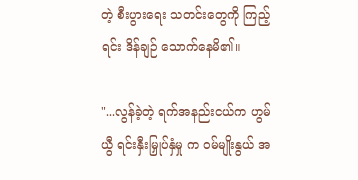တဲ့ စီးပွားရေး သတင်းတွေကို ကြည့်ရင်း ဒိန်ချဉ် သောက်နေမိ၏။

"...လွန်ခဲ့တဲ့ ရက်အနည်းငယ်က ဟွမ်ယွီ ရင်းနှီးမြှုပ်နှံမှု က ဝမ်မျိုးနွယ် အ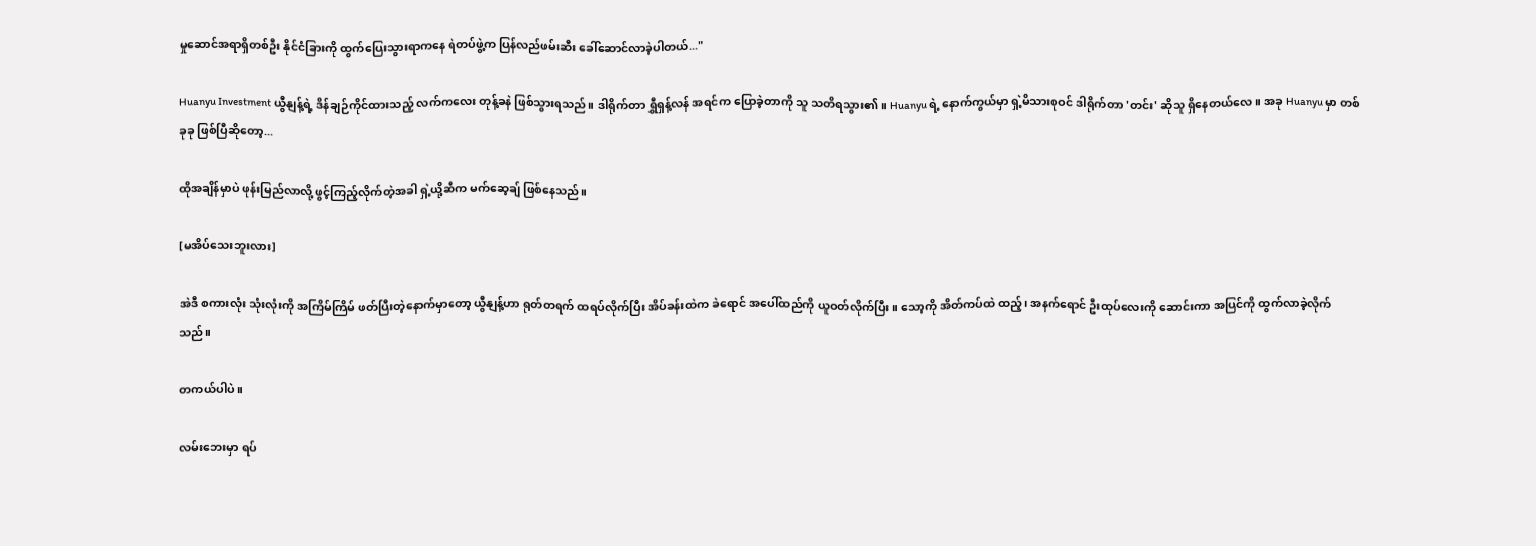မှုဆောင်အရာရှိတစ်ဦး နိုင်ငံခြားကို ထွက်ပြေးသွားရာကနေ ရဲတပ်ဖွဲ့က ပြန်လည်ဖမ်းဆီး ခေါ်ဆောင်လာခဲ့ပါတယ်..."

Huanyu Investment ယွီနျန့်ရဲ့ ဒိန်ချဉ်ကိုင်ထားသည့် လက်ကလေး တုန့်ခနဲ ဖြစ်သွားရသည်။ ဒါရိုက်တာ ရွှီရှန့်လန် အရင်က ပြောခဲ့တာကို သူ သတိရသွား၏။ Huanyu ရဲ့ နောက်ကွယ်မှာ ရှဲ့မိသားစုဝင် ဒါရိုက်တာ 'တင်း' ဆိုသူ ရှိနေတယ်လေ။ အခု Huanyu မှာ တစ်ခုခု ဖြစ်ပြီဆိုတော့...

ထိုအချိန်မှာပဲ ဖုန်းမြည်လာလို့ ဖွင့်ကြည့်လိုက်တဲ့အခါ ရှဲ့ယို့ဆီက မက်ဆေ့ချ် ဖြစ်နေသည်။

[မအိပ်သေးဘူးလား]

အဲဒီ စကားလုံး သုံးလုံးကို အကြိမ်ကြိမ် ဖတ်ပြီးတဲ့နောက်မှာတော့ ယွီနျန့်ဟာ ရုတ်တရက် ထရပ်လိုက်ပြီး အိပ်ခန်းထဲက ခဲရောင် အပေါ်ထည်ကို ယူဝတ်လိုက်ပြီး။ သော့ကို အိတ်ကပ်ထဲ ထည့်၊ အနက်ရောင် ဦးထုပ်လေးကို ဆောင်းကာ အပြင်ကို ထွက်လာခဲ့လိုက်သည်။

တကယ်ပါပဲ။

လမ်းဘေးမှာ ရပ်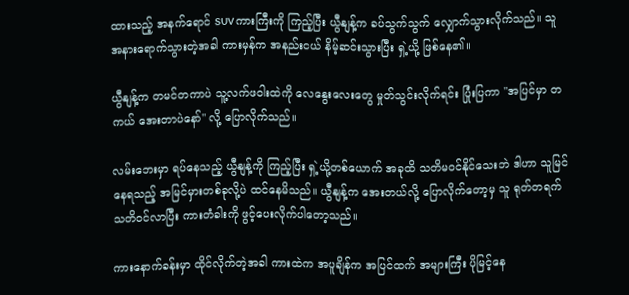ထားသည့် အနက်ရောင် SUV ကားကြီးကို ကြည့်ပြီး ယွီနျန့်က ခပ်သွက်သွက် လျှောက်သွားလိုက်သည်။ သူ အနားရောက်သွားတဲ့အခါ ကားမှန်က အနည်းငယ် နိမ့်ဆင်းသွားပြီး ရှဲ့ယို့ ဖြစ်နေ၏။

ယွီနျန့်က တမင်တကာပဲ သူ့လက်ဖဝါးထဲကို လေနွေးလေးတွေ မှုတ်သွင်းလိုက်ရင်း ပြုံးပြကာ "အပြင်မှာ တကယ် အေးတာပဲနော်" လို့ ပြောလိုက်သည်။

လမ်းဘေးမှာ ရပ်နေသည့် ယွီနျန့်ကို ကြည့်ပြီး ရှဲ့ယို့တစ်ယောက် အခုထိ သတိမဝင်နိုင်သေးဘဲ ဒါဟာ သူမြင်နေရသည့် အမြင်မှားတစ်ခုလို့ပဲ ထင်နေမိသည်။ ယွီနျန့်က အေးတယ်လို့ ပြောလိုက်တော့မှ သူ ရုတ်တရက် သတိဝင်လာပြီး ကားတံခါးကို ဖွင့်ပေးလိုက်ပါတော့သည်။

ကားနောက်ခန်းမှာ ထိုင်လိုက်တဲ့အခါ ကားထဲက အပူချိန်က အပြင်ထက် အများကြီး ပိုမြင့်နေ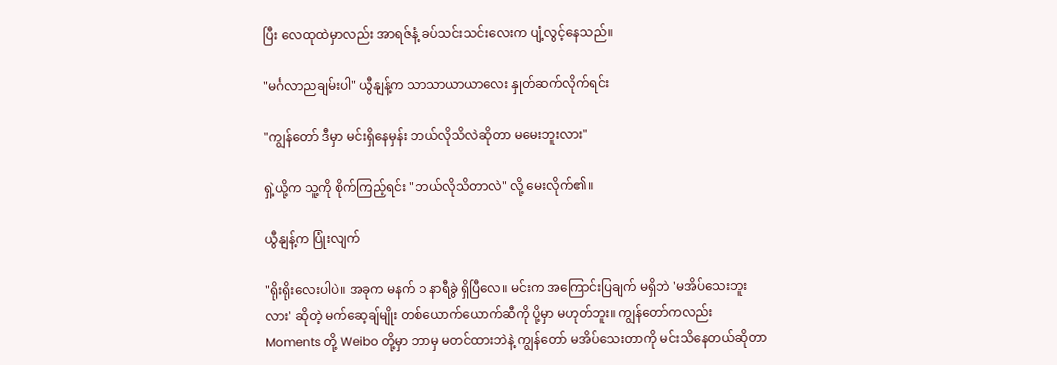ပြီး လေထုထဲမှာလည်း အာရဇ်နံ့ ခပ်သင်းသင်းလေးက ပျံ့လွင့်နေသည်။

"မင်္ဂလာညချမ်းပါ" ယွီနျန့်က သာသာယာယာလေး နှုတ်ဆက်လိုက်ရင်း

"ကျွန်တော် ဒီမှာ မင်းရှိနေမှန်း ဘယ်လိုသိလဲဆိုတာ မမေးဘူးလား"

ရှဲ့ယို့က သူ့ကို စိုက်ကြည့်ရင်း "ဘယ်လိုသိတာလဲ" လို့ မေးလိုက်၏။

ယွီနျန့်က ပြုံးလျက်

"ရိုးရိုးလေးပါပဲ။ အခုက မနက် ၁ နာရီခွဲ ရှိပြီလေ။ မင်းက အကြောင်းပြချက် မရှိဘဲ 'မအိပ်သေးဘူးလား' ဆိုတဲ့ မက်ဆေ့ချ်မျိုး တစ်ယောက်ယောက်ဆီကို ပို့မှာ မဟုတ်ဘူး။ ကျွန်တော်ကလည်း Moments တို့ Weibo တို့မှာ ဘာမှ မတင်ထားဘဲနဲ့ ကျွန်တော် မအိပ်သေးတာကို မင်းသိနေတယ်ဆိုတာ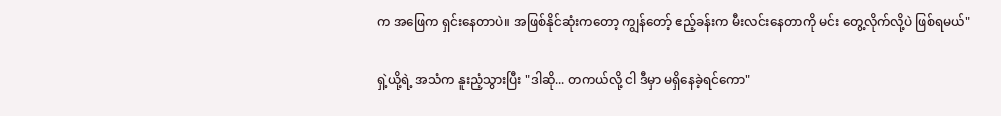က အဖြေက ရှင်းနေတာပဲ။ အဖြစ်နိုင်ဆုံးကတော့ ကျွန်တော့် ဧည့်ခန်းက မီးလင်းနေတာကို မင်း တွေ့လိုက်လို့ပဲ ဖြစ်ရမယ်"

ရှဲ့ယို့ရဲ့ အသံက နူးညံ့သွားပြီး "ဒါဆို... တကယ်လို့ ငါ ဒီမှာ မရှိနေခဲ့ရင်ကော"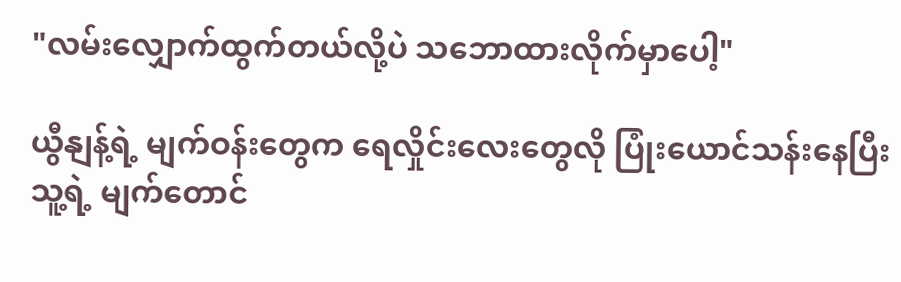"လမ်းလျှောက်ထွက်တယ်လို့ပဲ သဘောထားလိုက်မှာပေါ့"

ယွီနျန့်ရဲ့ မျက်ဝန်းတွေက ရေလှိုင်းလေးတွေလို ပြုံးယောင်သန်းနေပြီး သူ့ရဲ့ မျက်တောင်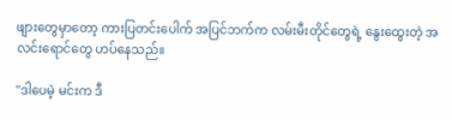ဖျားတွေမှာတော့ ကားပြတင်းပေါက် အပြင်ဘက်က လမ်းမီးတိုင်တွေရဲ့ နွေးထွေးတဲ့ အလင်းရောင်တွေ ဟပ်နေသည်။

"ဒါပေမဲ့ မင်းက ဒီ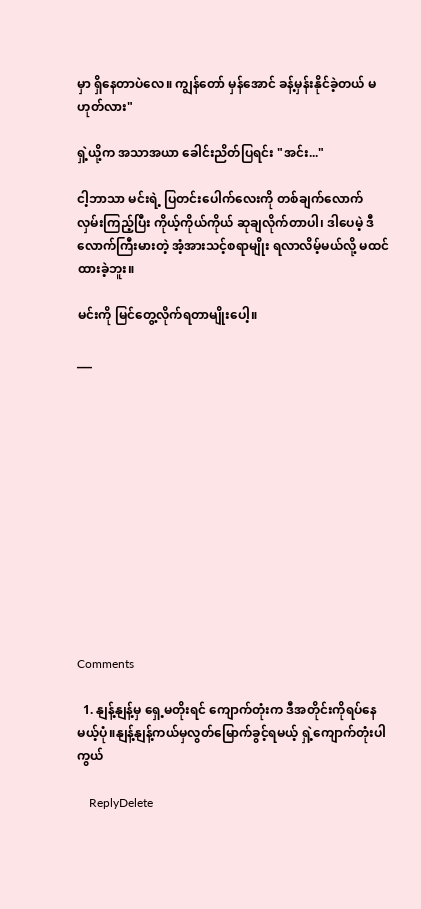မှာ ရှိနေတာပဲလေ။ ကျွန်တော် မှန်အောင် ခန့်မှန်းနိုင်ခဲ့တယ် မဟုတ်လား"

ရှဲ့ယို့က အသာအယာ ခေါင်းညိတ်ပြရင်း "အင်း..."

ငါ့ဘာသာ မင်းရဲ့ ပြတင်းပေါက်လေးကို တစ်ချက်လောက် လှမ်းကြည့်ပြီး ကိုယ့်ကိုယ်ကိုယ် ဆုချလိုက်တာပါ၊ ဒါပေမဲ့ ဒီလောက်ကြီးမားတဲ့ အံ့အားသင့်စရာမျိုး ရလာလိမ့်မယ်လို့ မထင်ထားခဲ့ဘူး။

မင်းကို မြင်တွေ့လိုက်ရတာမျိုးပေါ့။

___












Comments

  1. နျန့်နျန့်မှ ရှေ့မတိုးရင် ကျောက်တုံးက ဒီအတိုင်းကိုရပ်နေမယ့်ပုံ။နျန့်နျန့်ကယ်မှလွတ်မြောက်ခွင့်ရမယ့် ရှဲ့ကျောက်တုံးပါကွယ်

    ReplyDelete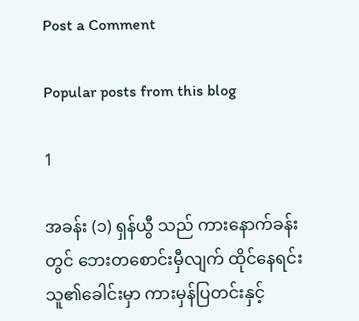Post a Comment

Popular posts from this blog

1

အခန်း (၁) ရှန်ယွီ သည် ကားနောက်ခန်းတွင် ဘေးတစောင်းမှီလျက် ထိုင်နေရင်း သူ၏ခေါင်းမှာ ကားမှန်ပြတင်းနှင့်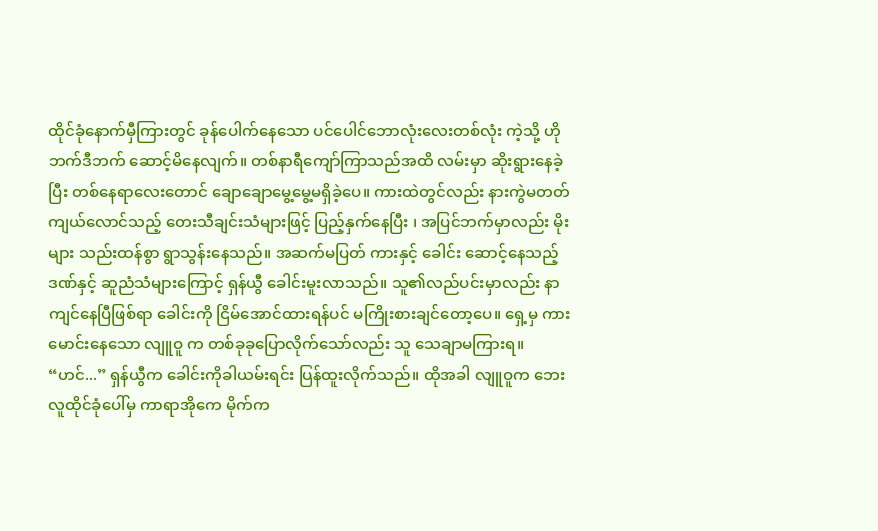ထိုင်ခုံနောက်မှီကြားတွင် ခုန်ပေါက်နေသော ပင်ပေါင်ဘောလုံးလေးတစ်လုံး ကဲ့သို့ ဟိုဘက်ဒီဘက် ဆောင့်မိနေလျက်။ တစ်နာရီကျော်ကြာသည်အထိ လမ်းမှာ ဆိုးရွားနေခဲ့ပြီး တစ်နေရာလေးတောင် ချောချောမွေ့မွေ့မရှိခဲ့ပေ။ ကားထဲတွင်လည်း နားကွဲမတတ် ကျယ်လောင်သည့် တေးသီချင်းသံများဖြင့် ပြည့်နှက်နေပြီး ၊ အပြင်ဘက်မှာလည်း မိုးများ သည်းထန်စွာ ရွာသွန်းနေသည်။ အဆက်မပြတ် ကားနှင့် ခေါင်း ဆောင့်နေသည့်ဒဏ်နှင့် ဆူညံသံများကြောင့် ရှန်ယွီ ခေါင်းမူးလာသည်။ သူ၏လည်ပင်းမှာလည်း နာကျင်နေပြီဖြစ်ရာ ခေါင်းကို ငြိမ်အောင်ထားရန်ပင် မကြိုးစားချင်တော့ပေ။ ရှေ့မှ ကားမောင်းနေသော လျူဝူ က တစ်ခုခုပြောလိုက်သော်လည်း သူ သေချာမကြားရ။ “ဟင်...” ရှန်ယွီက ခေါင်းကိုခါယမ်းရင်း ပြန်ထူးလိုက်သည်။ ထိုအခါ လျူဝူက ဘေးလူထိုင်ခုံပေါ်မှ ကာရာအိုကေ မိုက်က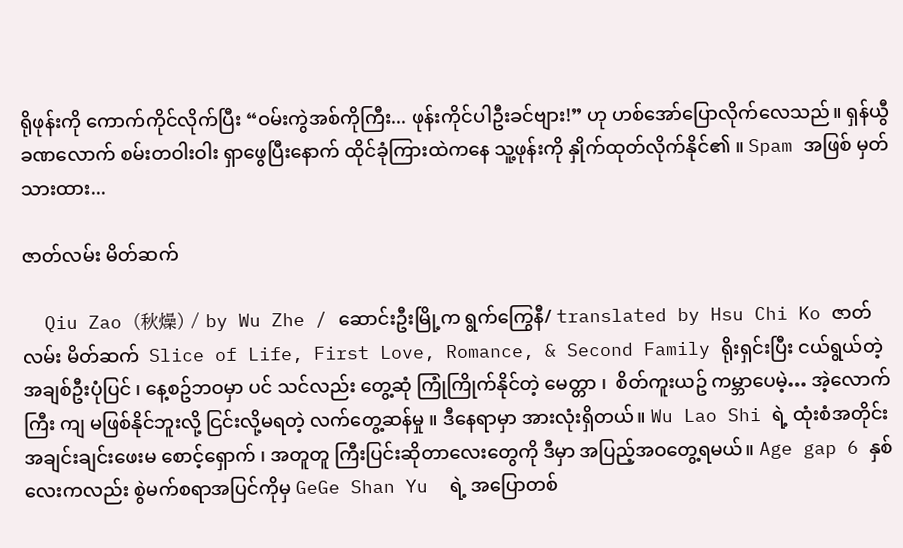ရိုဖုန်းကို ကောက်ကိုင်လိုက်ပြီး “ဝမ်းကွဲအစ်ကိုကြီး... ဖုန်းကိုင်ပါဦးခင်ဗျား!” ဟု ဟစ်အော်ပြောလိုက်လေသည်။ ရှန်ယွီ ခဏလောက် စမ်းတဝါးဝါး ရှာဖွေပြီးနောက် ထိုင်ခုံကြားထဲကနေ သူ့ဖုန်းကို နှိုက်ထုတ်လိုက်နိုင်၏ ။ Spam အဖြစ် မှတ်သားထား...

ဇာတ်လမ်း မိတ်ဆက်

  Qiu Zao (秋燥) / by Wu Zhe / ဆောင်းဦးမြို့က ရွက်ကြွေနီ/ translated by Hsu Chi Ko ဇာတ်လမ်း မိတ်ဆက်  Slice of Life, First Love, Romance, & Second Family ရိုးရှင်းပြီး ငယ်ရွယ်တဲ့ အချစ်ဦးပုံပြင် ၊ နေ့စဥ်ဘဝမှာ ပင် သင်လည်း တွေ့ဆုံ ကြုံကြိုက်နိုင်တဲ့ မေတ္တာ ၊  စိတ်ကူးယဥ် ကမ္ဘာပေမဲ့… အဲ့လောက်ကြီး ကျ မဖြစ်နိုင်ဘူးလို့ ငြင်းလို့မရတဲ့ လက်တွေ့ဆန်မှု ။ ဒီနေရာမှာ အားလုံးရှိတယ်။ Wu Lao Shi ရဲ့ ထုံးစံအတိုင်း အချင်းချင်းဖေးမ စောင့်‌ရှောက် ၊ အတူတူ ကြီးပြင်းဆိုတာလေးတွေကို ဒီမှာ အပြည့်အဝတွေ့ရမယ်။ Age gap 6 နှစ်လေးကလည်း စွဲမက်စရာအပြင်ကိုမှ GeGe Shan Yu  ရဲ့ အပြောတစ်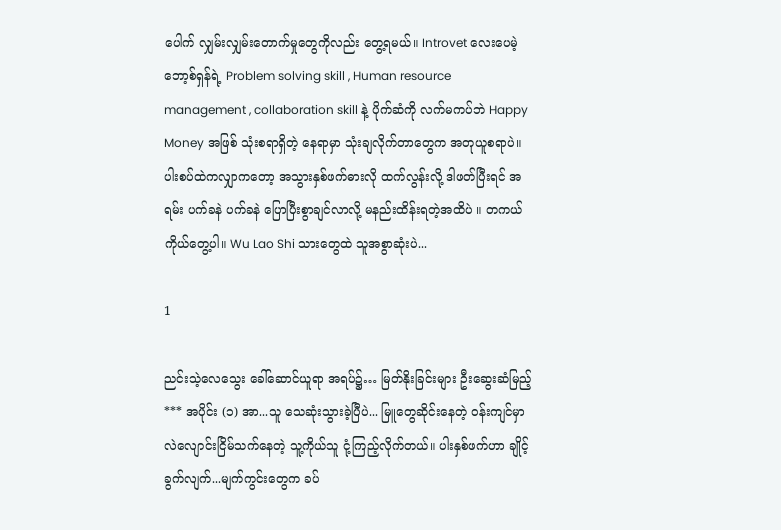ပေါက် လျှမ်းလျှမ်းတောက်မှုတွေကိုလည်း တွေ့ရမယ်။ Introvet လေးပေမဲ့ ဘော့စ်ရှန်ရဲ့ Problem solving skill , Human resource management , collaboration skill နဲ့ ပိုက်ဆံကို လက်မကပ်ဘဲ Happy Money အဖြစ် သုံးစရာရှိတဲ့ နေရာမှာ သုံးချလိုက်တာတွေက အတုယူစရာပဲ။ ပါးစပ်ထဲကလျှာကတော့ အသွားနှစ်ဖက်ဓားလို ထက်လွန်းလို့ ဒါဖတ်ပြီးရင် အရမ်း ပက်ခနဲ ပက်ခနဲ ပြောပြီးစွာချင်လာလို့ မနည်းထိန်းရတဲ့အထိပဲ ။ တကယ်ကိုယ်တွေ့ပါ။ Wu Lao Shi သားတွေထဲ သူအစွာဆုံးပဲ...

1

ညင်းသဲ့လေသွေး ခေါ်ဆောင်ယူရာ အရပ်၌… မြတ်နိုးခြင်းများ ဦးဆွေးဆံမြည့် *** အပိုင်း (၁) အာ...သူ သေဆုံးသွားခဲ့ပြီပဲ... မြူတွေဆိုင်းနေတဲ့ ဝန်းကျင်မှာ လဲလျောင်းငြိမ်သက်နေတဲ့ သူ့ကိုယ်သူ ငုံ့ကြည့်လိုက်တယ်။ ပါးနှစ်ဖက်ဟာ ချိုင့်ခွက်လျက်...မျက်ကွင်းတွေက ခပ်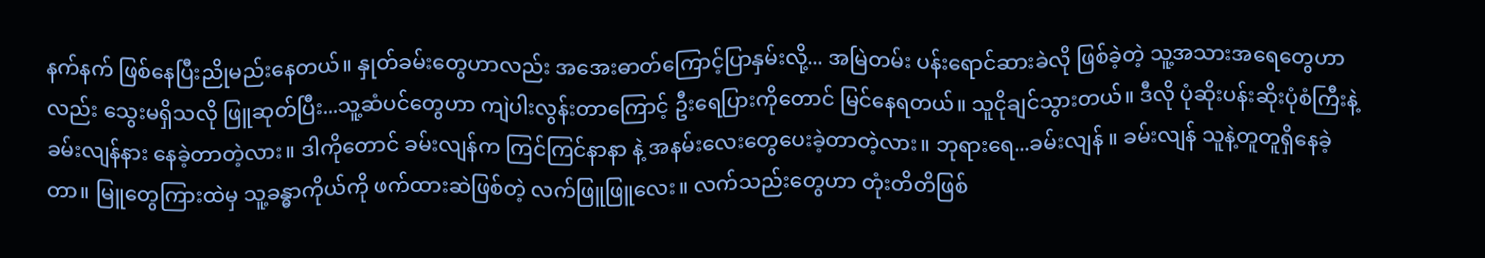နက်နက် ဖြစ်နေပြီးညိုမည်းနေတယ်။ နှုတ်ခမ်းတွေဟာလည်း အအေးဓာတ်ကြောင့်ပြာနှမ်းလို့... အမြဲတမ်း ပန်းရောင်ဆားခဲလို ဖြစ်ခဲ့တဲ့ သူ့အသားအရေတွေဟာလည်း သွေးမရှိသလို ဖြူဆုတ်ပြီး...သူ့ဆံပင်တွေဟာ ကျဲပါးလွန်းတာ‌ကြောင့် ဦးရေပြားကိုတောင် မြင်နေရတယ်။ သူငိုချင်သွားတယ်။ ဒီလို ပုံဆိုးပန်းဆိုးပုံစံကြီးနဲ့ ခမ်းလျန်နား နေခဲ့တာတဲ့လား။ ဒါကိုတောင် ခမ်းလျန်က ကြင်ကြင်နာနာ နဲ့ အနမ်းလေးတွေပေးခဲ့တာတဲ့လား။ ဘုရားရေ...ခမ်းလျန် ။ ခမ်းလျန် သူနဲ့တူတူရှိနေခဲ့တာ။ မြူတွေကြားထဲမှ သူ့ခန္ဓာကိုယ်ကို ဖက်ထားဆဲဖြစ်တဲ့ လက်ဖြူဖြူလေး။ လက်သည်းတွေဟာ တုံးတိတိဖြစ်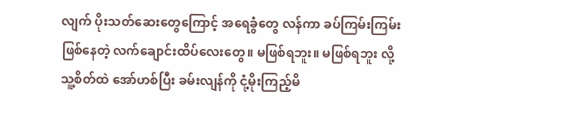လျက် ပိုးသတ်ဆေးတွေကြောင့် အရေခွံတွေ လန်ကာ ခပ်ကြမ်းကြမ်းဖြစ်နေတဲ့ လက်ချောင်းထိပ်လေးတွေ။ မဖြစ်ရဘူး။ မဖြစ်ရဘူး လို့ သူ့စိတ်ထဲ အော်ဟစ်ပြီး ခမ်းလျန်ကို ငုံ့မိုးကြည့်မိ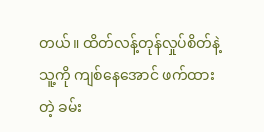တယ်။ ထိတ်လန့်တုန်လှုပ်စိတ်နဲ့ သူ့ကို ကျစ်နေအောင် ဖက်ထားတဲ့ ခမ်း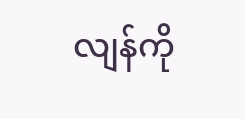လျန်ကို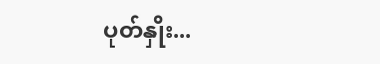ပုတ်နှိုး...